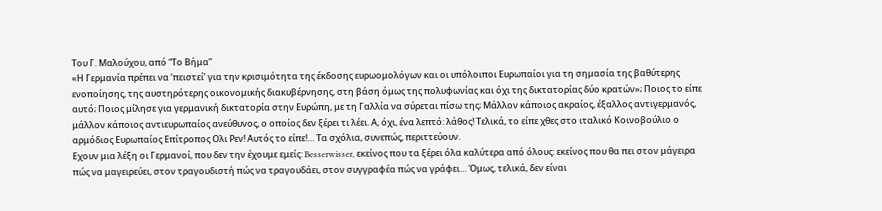Tου Γ. Μαλούχου, από “Το Βήμα”
«Η Γερμανία πρέπει να ‘πειστεί’ για την κρισιμότητα της έκδοσης ευρωομολόγων και οι υπόλοιποι Ευρωπαίοι για τη σημασία της βαθύτερης ενοποίησης, της αυστηρότερης οικονομικής διακυβέρνησης, στη βάση όμως της πολυφωνίας και όχι της δικτατορίας δύο κρατών»; Ποιος το είπε αυτό; Ποιος μίλησε για γερμανική δικτατορία στην Ευρώπη, με τη Γαλλία να σύρεται πίσω της; Μάλλον κάποιος ακραίος, έξαλλος αντιγερμανός, μάλλον κάποιος αντιευρωπαίος ανεύθυνος, ο οποίος δεν ξέρει τι λέει. Α, όχι, ένα λεπτό: λάθος! Τελικά, το είπε χθες στο ιταλικό Κοινοβούλιο ο αρμόδιος Ευρωπαίος Επίτροπος Ολι Ρεν! Αυτός το είπε!… Τα σχόλια, συνεπώς, περιττεύουν.
Εχουν μια λέξη οι Γερμανοί, που δεν την έχουμε εμείς: Besserwisser, εκείνος που τα ξέρει όλα καλύτερα από όλους: εκείνος που θα πει στον μάγειρα πώς να μαγειρεύει, στον τραγουδιστή πώς να τραγουδάει, στον συγγραφέα πώς να γράφει… Όμως, τελικά, δεν είναι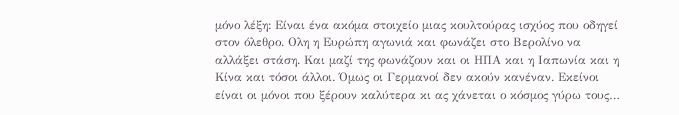μόνο λέξη: Είναι ένα ακόμα στοιχείο μιας κουλτούρας ισχύος που οδηγεί στον όλεθρο. Ολη η Ευρώπη αγωνιά και φωνάζει στο Βερολίνο να αλλάξει στάση. Και μαζί της φωνάζουν και οι ΗΠΑ και η Ιαπωνία και η Κίνα και τόσοι άλλοι. Όμως οι Γερμανοί δεν ακούν κανέναν. Εκείνοι είναι οι μόνοι που ξέρουν καλύτερα κι ας χάνεται ο κόσμος γύρω τους…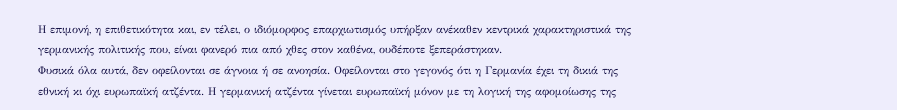Η επιμονή, η επιθετικότητα και, εν τέλει, ο ιδιόμορφος επαρχιωτισμός υπήρξαν ανέκαθεν κεντρικά χαρακτηριστικά της γερμανικής πολιτικής που, είναι φανερό πια από χθες στον καθένα, ουδέποτε ξεπεράστηκαν.
Φυσικά όλα αυτά, δεν οφείλονται σε άγνοια ή σε ανοησία. Οφείλονται στο γεγονός ότι η Γερμανία έχει τη δικιά της εθνική κι όχι ευρωπαϊκή ατζέντα. Η γερμανική ατζέντα γίνεται ευρωπαϊκή μόνον με τη λογική της αφομοίωσης της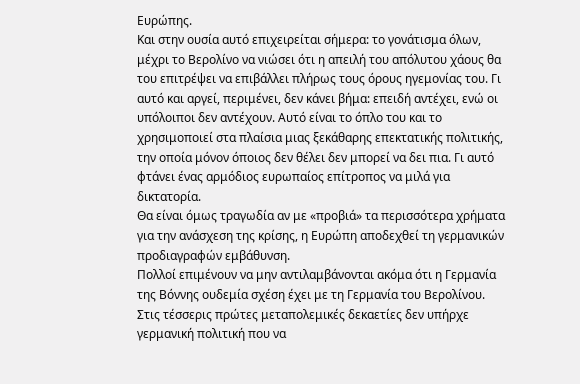Ευρώπης.
Και στην ουσία αυτό επιχειρείται σήμερα: το γονάτισμα όλων, μέχρι το Βερολίνο να νιώσει ότι η απειλή του απόλυτου χάους θα του επιτρέψει να επιβάλλει πλήρως τους όρους ηγεμονίας του. Γι αυτό και αργεί, περιμένει, δεν κάνει βήμα: επειδή αντέχει, ενώ οι υπόλοιποι δεν αντέχουν. Αυτό είναι το όπλο του και το χρησιμοποιεί στα πλαίσια μιας ξεκάθαρης επεκτατικής πολιτικής, την οποία μόνον όποιος δεν θέλει δεν μπορεί να δει πια. Γι αυτό φτάνει ένας αρμόδιος ευρωπαίος επίτροπος να μιλά για δικτατορία.
Θα είναι όμως τραγωδία αν με «προβιά» τα περισσότερα χρήματα για την ανάσχεση της κρίσης, η Ευρώπη αποδεχθεί τη γερμανικών προδιαγραφών εμβάθυνση.
Πολλοί επιμένουν να μην αντιλαμβάνονται ακόμα ότι η Γερμανία της Βόννης ουδεμία σχέση έχει με τη Γερμανία του Βερολίνου. Στις τέσσερις πρώτες μεταπολεμικές δεκαετίες δεν υπήρχε γερμανική πολιτική που να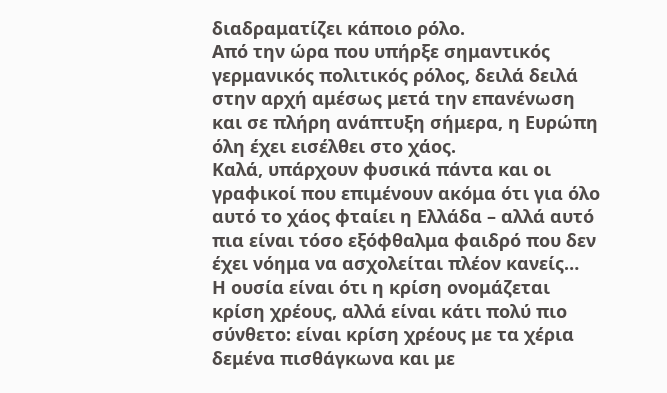διαδραματίζει κάποιο ρόλο.
Από την ώρα που υπήρξε σημαντικός γερμανικός πολιτικός ρόλος, δειλά δειλά στην αρχή αμέσως μετά την επανένωση και σε πλήρη ανάπτυξη σήμερα, η Ευρώπη όλη έχει εισέλθει στο χάος.
Καλά, υπάρχουν φυσικά πάντα και οι γραφικοί που επιμένουν ακόμα ότι για όλο αυτό το χάος φταίει η Ελλάδα – αλλά αυτό πια είναι τόσο εξόφθαλμα φαιδρό που δεν έχει νόημα να ασχολείται πλέον κανείς…
Η ουσία είναι ότι η κρίση ονομάζεται κρίση χρέους, αλλά είναι κάτι πολύ πιο σύνθετο: είναι κρίση χρέους με τα χέρια δεμένα πισθάγκωνα και με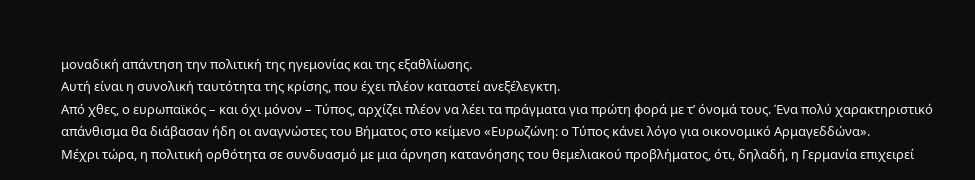μοναδική απάντηση την πολιτική της ηγεμονίας και της εξαθλίωσης.
Αυτή είναι η συνολική ταυτότητα της κρίσης, που έχει πλέον καταστεί ανεξέλεγκτη.
Από χθες, ο ευρωπαϊκός – και όχι μόνον – Τύπος, αρχίζει πλέον να λέει τα πράγματα για πρώτη φορά με τ’ όνομά τους. Ένα πολύ χαρακτηριστικό απάνθισμα θα διάβασαν ήδη οι αναγνώστες του Βήματος στο κείμενο «Ευρωζώνη: ο Τύπος κάνει λόγο για οικονομικό Αρμαγεδδώνα».
Μέχρι τώρα, η πολιτική ορθότητα σε συνδυασμό με μια άρνηση κατανόησης του θεμελιακού προβλήματος, ότι, δηλαδή, η Γερμανία επιχειρεί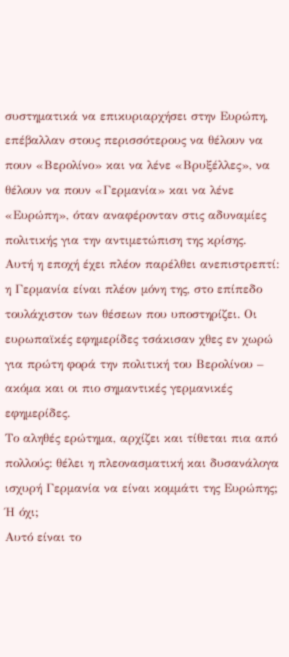συστηματικά να επικυριαρχήσει στην Ευρώπη, επέβαλλαν στους περισσότερους να θέλουν να πουν «Βερολίνο» και να λένε «Βρυξέλλες», να θέλουν να πουν «Γερμανία» και να λένε «Ευρώπη», όταν αναφέρονταν στις αδυναμίες πολιτικής για την αντιμετώπιση της κρίσης.
Αυτή η εποχή έχει πλέον παρέλθει ανεπιστρεπτί: η Γερμανία είναι πλέον μόνη της, στο επίπεδο τουλάχιστον των θέσεων που υποστηρίζει. Οι ευρωπαϊκές εφημερίδες τσάκισαν χθες εν χωρώ για πρώτη φορά την πολιτική του Βερολίνου – ακόμα και οι πιο σημαντικές γερμανικές εφημερίδες.
Το αληθές ερώτημα, αρχίζει και τίθεται πια από πολλούς: θέλει η πλεονασματική και δυσανάλογα ισχυρή Γερμανία να είναι κομμάτι της Ευρώπης; Ή όχι;
Αυτό είναι το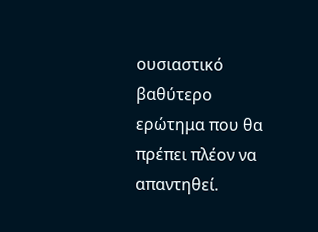ουσιαστικό βαθύτερο ερώτημα που θα πρέπει πλέον να απαντηθεί.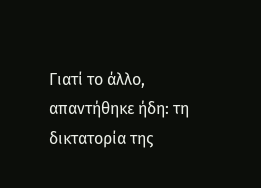Γιατί το άλλο, απαντήθηκε ήδη: τη δικτατορία της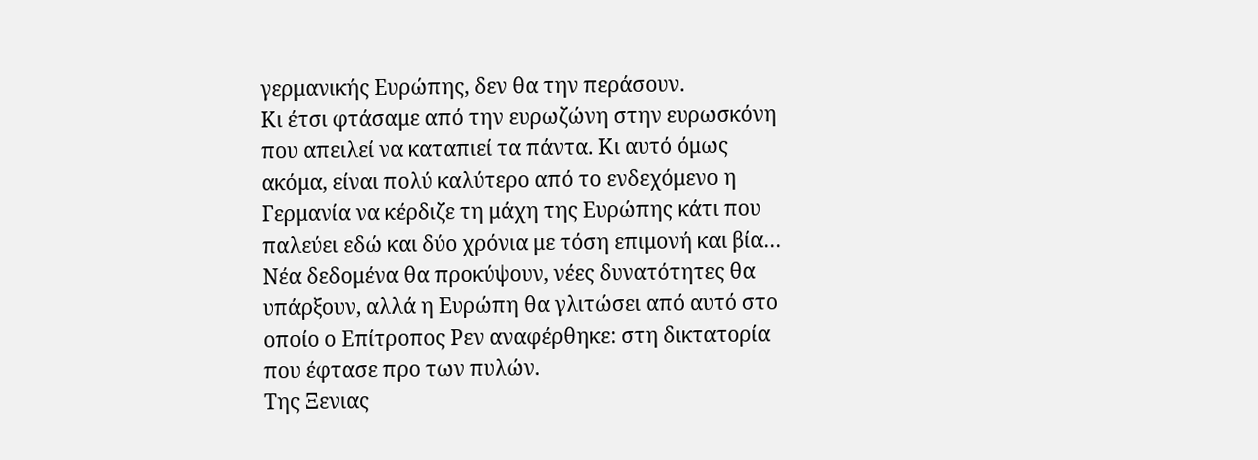γερμανικής Ευρώπης, δεν θα την περάσουν.
Κι έτσι φτάσαμε από την ευρωζώνη στην ευρωσκόνη που απειλεί να καταπιεί τα πάντα. Κι αυτό όμως ακόμα, είναι πολύ καλύτερο από το ενδεχόμενο η Γερμανία να κέρδιζε τη μάχη της Ευρώπης κάτι που παλεύει εδώ και δύο χρόνια με τόση επιμονή και βία… Νέα δεδομένα θα προκύψουν, νέες δυνατότητες θα υπάρξουν, αλλά η Ευρώπη θα γλιτώσει από αυτό στο οποίο ο Επίτροπος Ρεν αναφέρθηκε: στη δικτατορία που έφτασε προ των πυλών.
Tης Ξενιας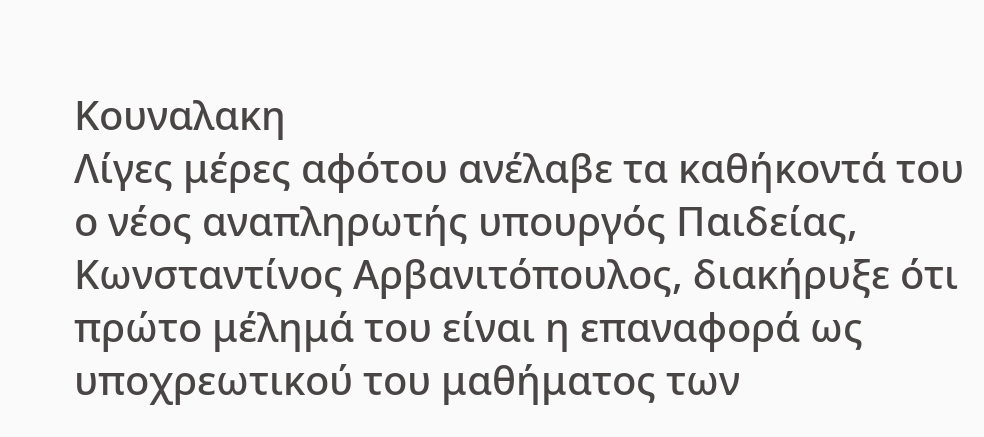Kουναλακη
Λίγες μέρες αφότου ανέλαβε τα καθήκοντά του ο νέος αναπληρωτής υπουργός Παιδείας, Κωνσταντίνος Αρβανιτόπουλος, διακήρυξε ότι πρώτο μέλημά του είναι η επαναφορά ως υποχρεωτικού του μαθήματος των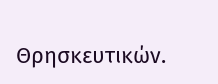Θρησκευτικών.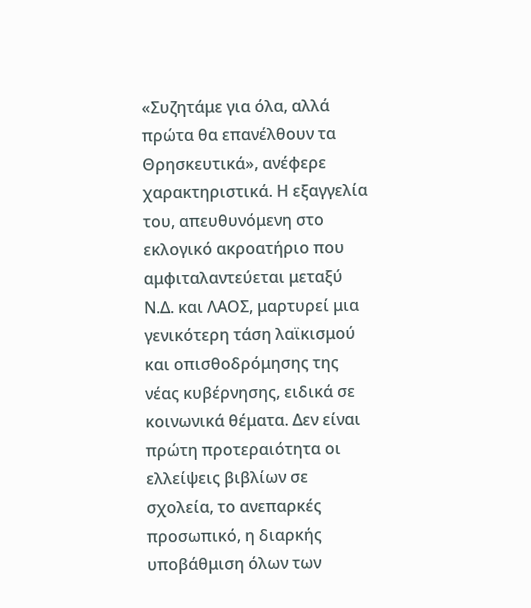«Συζητάμε για όλα, αλλά πρώτα θα επανέλθουν τα Θρησκευτικά», ανέφερε χαρακτηριστικά. Η εξαγγελία του, απευθυνόμενη στο εκλογικό ακροατήριο που αμφιταλαντεύεται μεταξύ Ν.Δ. και ΛΑΟΣ, μαρτυρεί μια γενικότερη τάση λαϊκισμού και οπισθοδρόμησης της νέας κυβέρνησης, ειδικά σε κοινωνικά θέματα. Δεν είναι πρώτη προτεραιότητα οι ελλείψεις βιβλίων σε σχολεία, το ανεπαρκές προσωπικό, η διαρκής υποβάθμιση όλων των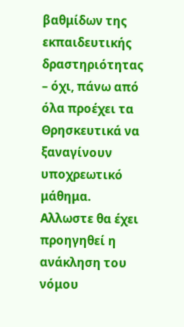βαθμίδων της εκπαιδευτικής δραστηριότητας – όχι, πάνω από όλα προέχει τα Θρησκευτικά να ξαναγίνουν υποχρεωτικό μάθημα.
Αλλωστε θα έχει προηγηθεί η ανάκληση του νόμου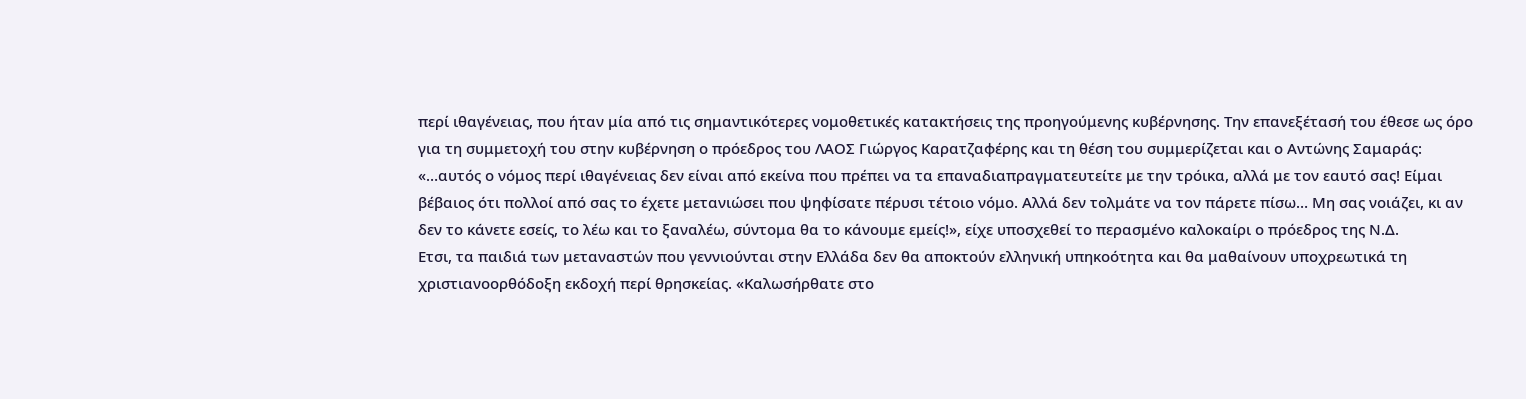περί ιθαγένειας, που ήταν μία από τις σημαντικότερες νομοθετικές κατακτήσεις της προηγούμενης κυβέρνησης. Την επανεξέτασή του έθεσε ως όρο για τη συμμετοχή του στην κυβέρνηση ο πρόεδρος του ΛΑΟΣ Γιώργος Καρατζαφέρης και τη θέση του συμμερίζεται και ο Αντώνης Σαμαράς: «…αυτός ο νόμος περί ιθαγένειας δεν είναι από εκείνα που πρέπει να τα επαναδιαπραγματευτείτε με την τρόικα, αλλά με τον εαυτό σας! Είμαι βέβαιος ότι πολλοί από σας το έχετε μετανιώσει που ψηφίσατε πέρυσι τέτοιο νόμο. Αλλά δεν τολμάτε να τον πάρετε πίσω… Μη σας νοιάζει, κι αν δεν το κάνετε εσείς, το λέω και το ξαναλέω, σύντομα θα το κάνουμε εμείς!», είχε υποσχεθεί το περασμένο καλοκαίρι ο πρόεδρος της Ν.Δ.
Ετσι, τα παιδιά των μεταναστών που γεννιούνται στην Ελλάδα δεν θα αποκτούν ελληνική υπηκοότητα και θα μαθαίνουν υποχρεωτικά τη χριστιανοορθόδοξη εκδοχή περί θρησκείας. «Καλωσήρθατε στο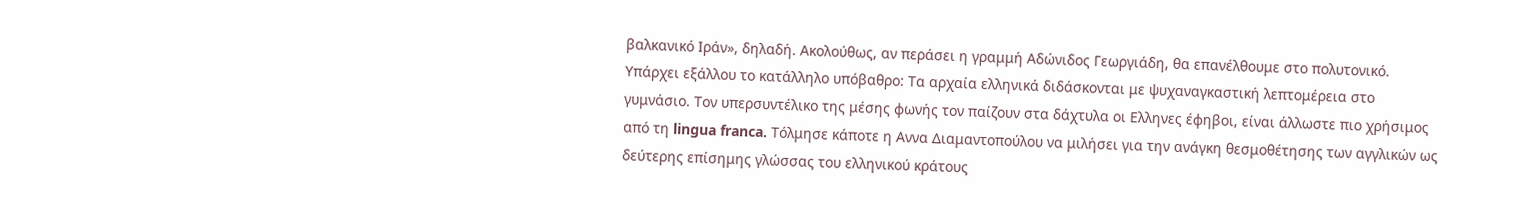βαλκανικό Ιράν», δηλαδή. Ακολούθως, αν περάσει η γραμμή Αδώνιδος Γεωργιάδη, θα επανέλθουμε στο πολυτονικό. Υπάρχει εξάλλου το κατάλληλο υπόβαθρο: Τα αρχαία ελληνικά διδάσκονται με ψυχαναγκαστική λεπτομέρεια στο γυμνάσιο. Tον υπερσυντέλικο της μέσης φωνής τον παίζουν στα δάχτυλα οι Eλληνες έφηβοι, είναι άλλωστε πιο χρήσιμος από τη lingua franca. Τόλμησε κάποτε η Αννα Διαμαντοπούλου να μιλήσει για την ανάγκη θεσμοθέτησης των αγγλικών ως δεύτερης επίσημης γλώσσας του ελληνικού κράτους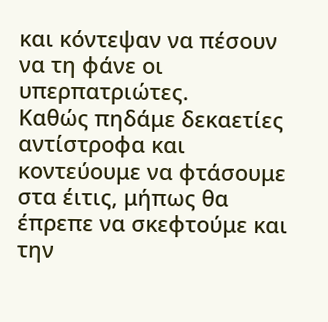και κόντεψαν να πέσουν να τη φάνε οι υπερπατριώτες.
Καθώς πηδάμε δεκαετίες αντίστροφα και κοντεύουμε να φτάσουμε στα έιτις, μήπως θα έπρεπε να σκεφτούμε και την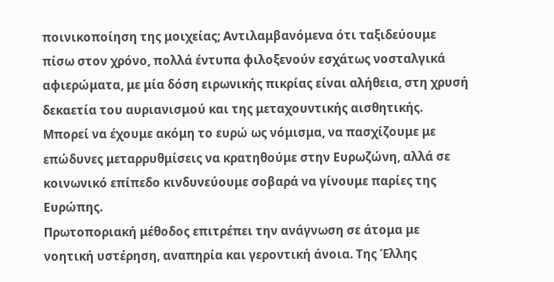ποινικοποίηση της μοιχείας; Αντιλαμβανόμενα ότι ταξιδεύουμε πίσω στον χρόνο, πολλά έντυπα φιλοξενούν εσχάτως νοσταλγικά αφιερώματα, με μία δόση ειρωνικής πικρίας είναι αλήθεια, στη χρυσή δεκαετία του αυριανισμού και της μεταχουντικής αισθητικής. Μπορεί να έχουμε ακόμη το ευρώ ως νόμισμα, να πασχίζουμε με επώδυνες μεταρρυθμίσεις να κρατηθούμε στην Ευρωζώνη, αλλά σε κοινωνικό επίπεδο κινδυνεύουμε σοβαρά να γίνουμε παρίες της Ευρώπης.
Πρωτοποριακή μέθοδος επιτρέπει την ανάγνωση σε άτομα με νοητική υστέρηση, αναπηρία και γεροντική άνοια. Της Έλλης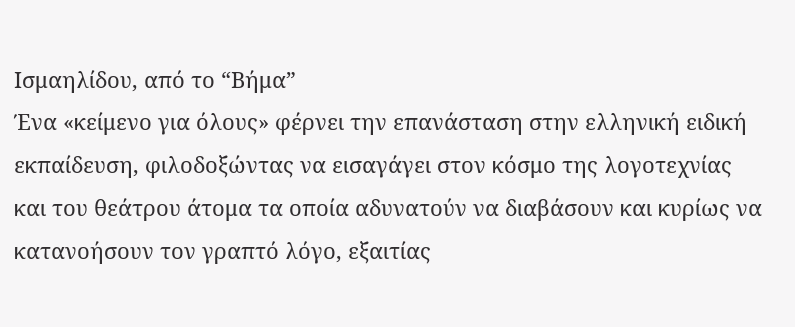Ισμαηλίδου, από το “Βήμα”
Ένα «κείμενο για όλους» φέρνει την επανάσταση στην ελληνική ειδική εκπαίδευση, φιλοδοξώντας να εισαγάγει στον κόσμο της λογοτεχνίας και του θεάτρου άτομα τα οποία αδυνατούν να διαβάσουν και κυρίως να κατανοήσουν τον γραπτό λόγο, εξαιτίας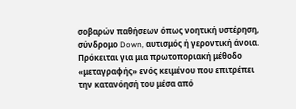σοβαρών παθήσεων όπως νοητική υστέρηση, σύνδρομο Down, αυτισμός ή γεροντική άνοια. Πρόκειται για μια πρωτοποριακή μέθοδο «μεταγραφής» ενός κειμένου που επιτρέπει την κατανόησή του μέσα από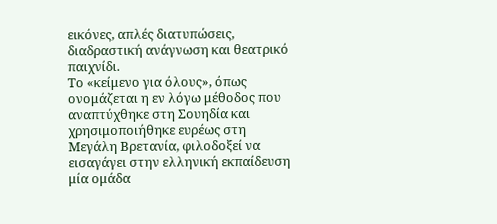εικόνες, απλές διατυπώσεις, διαδραστική ανάγνωση και θεατρικό παιχνίδι.
Το «κείμενο για όλους», όπως ονομάζεται η εν λόγω μέθοδος που αναπτύχθηκε στη Σουηδία και χρησιμοποιήθηκε ευρέως στη Μεγάλη Βρετανία, φιλοδοξεί να εισαγάγει στην ελληνική εκπαίδευση μία ομάδα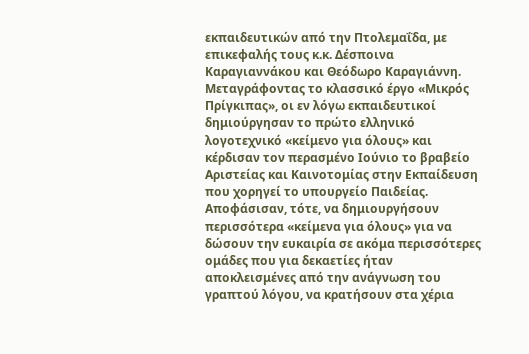εκπαιδευτικών από την Πτολεμαΐδα, με επικεφαλής τους κ.κ. Δέσποινα Καραγιαννάκου και Θεόδωρο Καραγιάννη. Μεταγράφοντας το κλασσικό έργο «Μικρός Πρίγκιπας», οι εν λόγω εκπαιδευτικοί δημιούργησαν το πρώτο ελληνικό λογοτεχνικό «κείμενο για όλους» και κέρδισαν τον περασμένο Ιούνιο το βραβείο Αριστείας και Καινοτομίας στην Εκπαίδευση που χορηγεί το υπουργείο Παιδείας. Αποφάσισαν, τότε, να δημιουργήσουν περισσότερα «κείμενα για όλους» για να δώσουν την ευκαιρία σε ακόμα περισσότερες ομάδες που για δεκαετίες ήταν αποκλεισμένες από την ανάγνωση του γραπτού λόγου, να κρατήσουν στα χέρια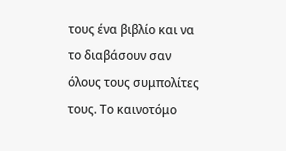τους ένα βιβλίο και να το διαβάσουν σαν όλους τους συμπολίτες τους. Το καινοτόμο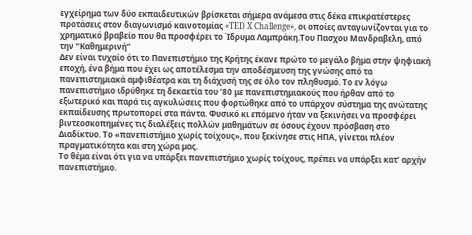εγχείρημα των δύο εκπαιδευτικών βρίσκεται σήμερα ανάμεσα στις δέκα επικρατέστερες προτάσεις στον διαγωνισμό καινοτομίας «TED X Challenge», οι οποίες ανταγωνίζονται για το χρηματικό βραβείο που θα προσφέρει το Ίδρυμα Λαμπράκη.Του Πασχου Mανδραβελη, από την “Καθημερινή”
Δεν είναι τυχαίο ότι το Πανεπιστήμιο της Κρήτης έκανε πρώτο το μεγάλο βήμα στην ψηφιακή εποχή, ένα βήμα που έχει ως αποτέλεσμα την αποδέσμευση της γνώσης από τα πανεπιστημιακά αμφιθέατρα και τη διάχυσή της σε όλο τον πληθυσμό. Το εν λόγω πανεπιστήμιο ιδρύθηκε τη δεκαετία του ’80 με πανεπιστημιακούς που ήρθαν από το εξωτερικό και παρά τις αγκυλώσεις που φορτώθηκε από το υπάρχον σύστημα της ανώτατης εκπαίδευσης πρωτοπορεί στα πάντα. Φυσικό κι επόμενο ήταν να ξεκινήσει να προσφέρει βιντεοσκοπημένες τις διαλέξεις πολλών μαθημάτων σε όσους έχουν πρόσβαση στο Διαδίκτυο. Το «πανεπιστήμιο χωρίς τοίχους», που ξεκίνησε στις ΗΠΑ, γίνεται πλέον πραγματικότητα και στη χώρα μας.
Το θέμα είναι ότι για να υπάρξει πανεπιστήμιο χωρίς τοίχους, πρέπει να υπάρξει κατ’ αρχήν πανεπιστήμιο.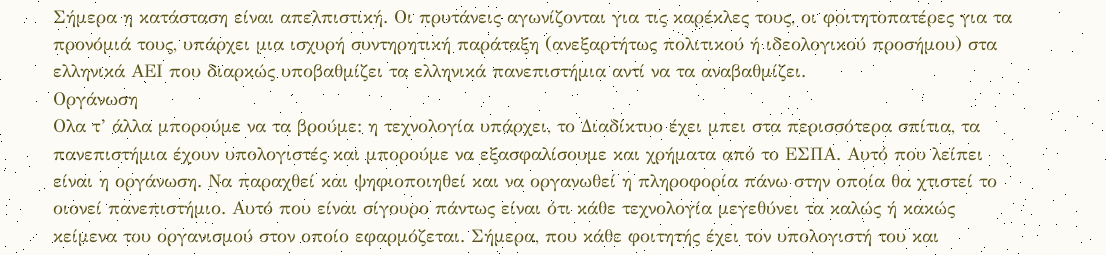Σήμερα η κατάσταση είναι απελπιστική. Οι πρυτάνεις αγωνίζονται για τις καρέκλες τους, οι φοιτητοπατέρες για τα προνόμιά τους, υπάρχει μια ισχυρή συντηρητική παράταξη (ανεξαρτήτως πολιτικού ή ιδεολογικού προσήμου) στα ελληνικά ΑΕΙ που διαρκώς υποβαθμίζει τα ελληνικά πανεπιστήμια αντί να τα αναβαθμίζει.
Οργάνωση
Ολα τ’ άλλα μπορούμε να τα βρούμε: η τεχνολογία υπάρχει, το Διαδίκτυο έχει μπει στα περισσότερα σπίτια, τα πανεπιστήμια έχουν υπολογιστές και μπορούμε να εξασφαλίσουμε και χρήματα από το ΕΣΠΑ. Αυτό που λείπει είναι η οργάνωση. Να παραχθεί και ψηφιοποιηθεί και να οργανωθεί η πληροφορία πάνω στην οποία θα χτιστεί το οιονεί πανεπιστήμιο. Aυτό που είναι σίγουρο πάντως είναι ότι κάθε τεχνολογία μεγεθύνει τα καλώς ή κακώς κείμενα του οργανισμού στον οποίο εφαρμόζεται. Σήμερα, που κάθε φοιτητής έχει τον υπολογιστή του και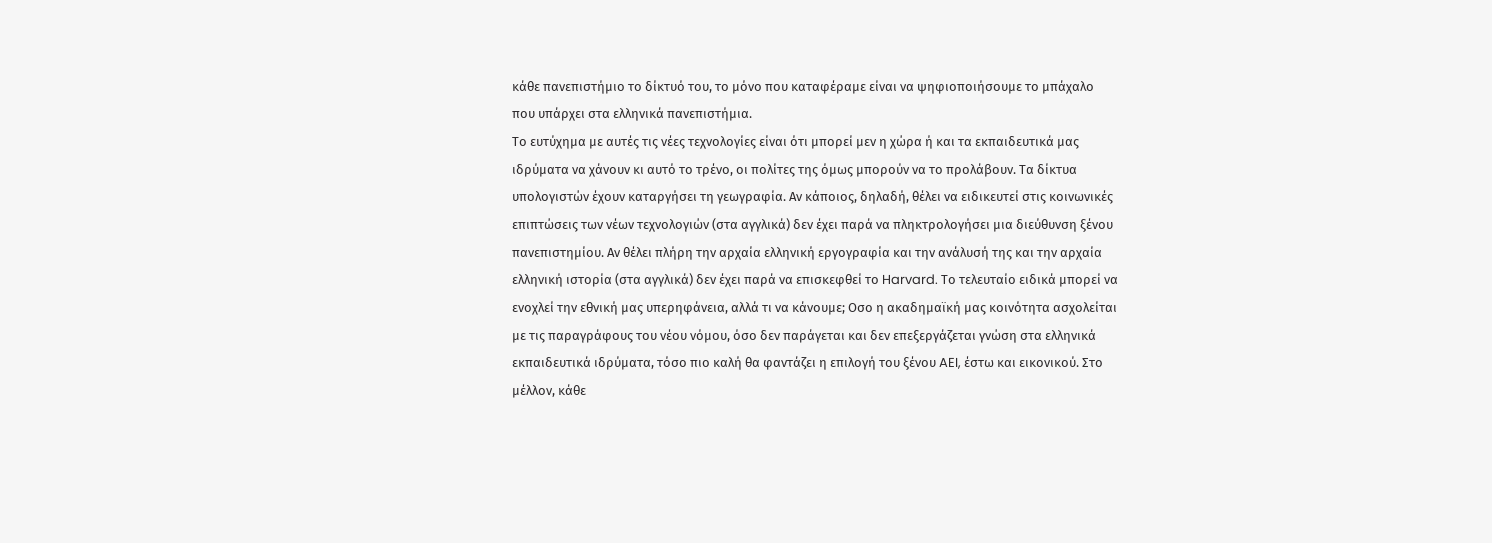κάθε πανεπιστήμιο το δίκτυό του, το μόνο που καταφέραμε είναι να ψηφιοποιήσουμε το μπάχαλο που υπάρχει στα ελληνικά πανεπιστήμια.
Tο ευτύχημα με αυτές τις νέες τεχνολογίες είναι ότι μπορεί μεν η χώρα ή και τα εκπαιδευτικά μας ιδρύματα να χάνουν κι αυτό το τρένο, οι πολίτες της όμως μπορούν να το προλάβουν. Tα δίκτυα υπολογιστών έχουν καταργήσει τη γεωγραφία. Aν κάποιος, δηλαδή, θέλει να ειδικευτεί στις κοινωνικές επιπτώσεις των νέων τεχνολογιών (στα αγγλικά) δεν έχει παρά να πληκτρολογήσει μια διεύθυνση ξένου πανεπιστημίου. Aν θέλει πλήρη την αρχαία ελληνική εργογραφία και την ανάλυσή της και την αρχαία ελληνική ιστορία (στα αγγλικά) δεν έχει παρά να επισκεφθεί το Harvard. Tο τελευταίο ειδικά μπορεί να ενοχλεί την εθνική μας υπερηφάνεια, αλλά τι να κάνουμε; Οσο η ακαδημαϊκή μας κοινότητα ασχολείται με τις παραγράφους του νέου νόμου, όσο δεν παράγεται και δεν επεξεργάζεται γνώση στα ελληνικά εκπαιδευτικά ιδρύματα, τόσο πιο καλή θα φαντάζει η επιλογή του ξένου AEI, έστω και εικονικού. Στο μέλλον, κάθε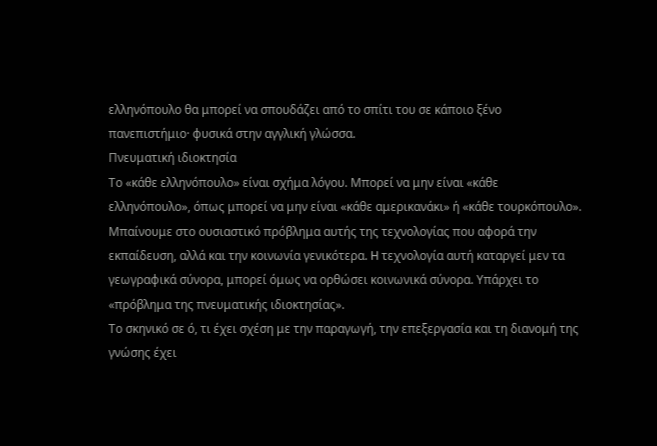ελληνόπουλο θα μπορεί να σπουδάζει από το σπίτι του σε κάποιο ξένο πανεπιστήμιο· φυσικά στην αγγλική γλώσσα.
Πνευματική ιδιοκτησία
Tο «κάθε ελληνόπουλο» είναι σχήμα λόγου. Mπορεί να μην είναι «κάθε ελληνόπουλο», όπως μπορεί να μην είναι «κάθε αμερικανάκι» ή «κάθε τουρκόπουλο». Mπαίνουμε στο ουσιαστικό πρόβλημα αυτής της τεχνολογίας που αφορά την εκπαίδευση, αλλά και την κοινωνία γενικότερα. H τεχνολογία αυτή καταργεί μεν τα γεωγραφικά σύνορα, μπορεί όμως να ορθώσει κοινωνικά σύνορα. Υπάρχει το «πρόβλημα της πνευματικής ιδιοκτησίας».
Tο σκηνικό σε ό, τι έχει σχέση με την παραγωγή, την επεξεργασία και τη διανομή της γνώσης έχει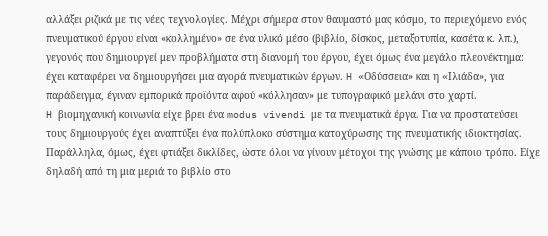αλλάξει ριζικά με τις νέες τεχνολογίες. Mέχρι σήμερα στον θαυμαστό μας κόσμο, το περιεχόμενο ενός πνευματικού έργου είναι «κολλημένο» σε ένα υλικό μέσο (βιβλίο, δίσκος, μεταξοτυπία, κασέτα κ. λπ.), γεγονός που δημιουργεί μεν προβλήματα στη διανομή του έργου, έχει όμως ένα μεγάλο πλεονέκτημα: έχει καταφέρει να δημιουργήσει μια αγορά πνευματικών έργων. H «Oδύσσεια» και η «Iλιάδα», για παράδειγμα, έγιναν εμπορικά προϊόντα αφού «κόλλησαν» με τυπογραφικό μελάνι στο χαρτί.
H βιομηχανική κοινωνία είχε βρει ένα modus vivendi με τα πνευματικά έργα. Για να προστατεύσει τους δημιουργούς έχει αναπτύξει ένα πολύπλοκο σύστημα κατοχύρωσης της πνευματικής ιδιοκτησίας. Παράλληλα, όμως, έχει φτιάξει δικλίδες, ώστε όλοι να γίνουν μέτοχοι της γνώσης με κάποιο τρόπο. Eίχε δηλαδή από τη μια μεριά το βιβλίο στο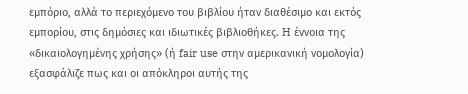εμπόριο, αλλά το περιεχόμενο του βιβλίου ήταν διαθέσιμο και εκτός εμπορίου, στις δημόσιες και ιδιωτικές βιβλιοθήκες. H έννοια της «δικαιολογημένης χρήσης» (ή fair use στην αμερικανική νομολογία) εξασφάλιζε πως και οι απόκληροι αυτής της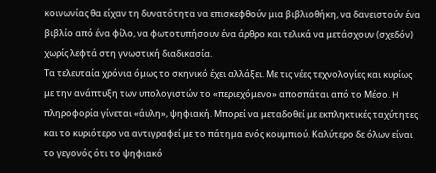κοινωνίας θα είχαν τη δυνατότητα να επισκεφθούν μια βιβλιοθήκη, να δανειστούν ένα βιβλίο από ένα φίλο, να φωτοτυπήσουν ένα άρθρο και τελικά να μετάσχουν (σχεδόν) χωρίς λεφτά στη γνωστική διαδικασία.
Tα τελευταία χρόνια όμως το σκηνικό έχει αλλάξει. Mε τις νέες τεχνολογίες και κυρίως με την ανάπτυξη των υπολογιστών το «περιεχόμενο» αποσπάται από το Mέσο. H πληροφορία γίνεται «άυλη», ψηφιακή. Mπορεί να μεταδοθεί με εκπληκτικές ταχύτητες και το κυριότερο να αντιγραφεί με το πάτημα ενός κουμπιού. Kαλύτερο δε όλων είναι το γεγονός ότι το ψηφιακό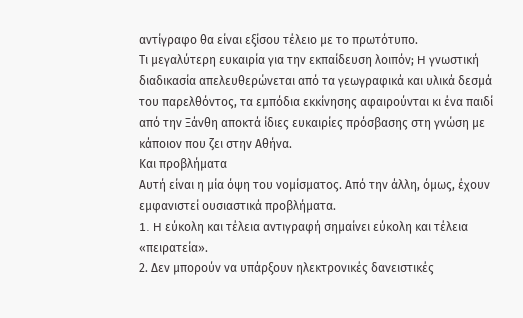αντίγραφο θα είναι εξίσου τέλειο με το πρωτότυπο.
Tι μεγαλύτερη ευκαιρία για την εκπαίδευση λοιπόν; H γνωστική διαδικασία απελευθερώνεται από τα γεωγραφικά και υλικά δεσμά του παρελθόντος, τα εμπόδια εκκίνησης αφαιρούνται κι ένα παιδί από την Ξάνθη αποκτά ίδιες ευκαιρίες πρόσβασης στη γνώση με κάποιον που ζει στην Aθήνα.
Και προβλήματα
Aυτή είναι η μία όψη του νομίσματος. Aπό την άλλη, όμως, έχουν εμφανιστεί ουσιαστικά προβλήματα.
1. H εύκολη και τέλεια αντιγραφή σημαίνει εύκολη και τέλεια «πειρατεία».
2. Δεν μπορούν να υπάρξουν ηλεκτρονικές δανειστικές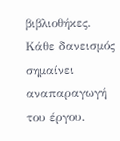βιβλιοθήκες. Kάθε δανεισμός σημαίνει αναπαραγωγή του έργου.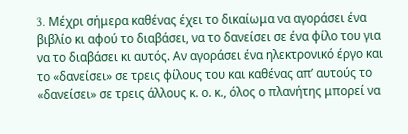3. Mέχρι σήμερα καθένας έχει το δικαίωμα να αγοράσει ένα βιβλίο κι αφού το διαβάσει, να το δανείσει σε ένα φίλο του για να το διαβάσει κι αυτός. Aν αγοράσει ένα ηλεκτρονικό έργο και το «δανείσει» σε τρεις φίλους του και καθένας απ’ αυτούς το «δανείσει» σε τρεις άλλους κ. ο. κ., όλος ο πλανήτης μπορεί να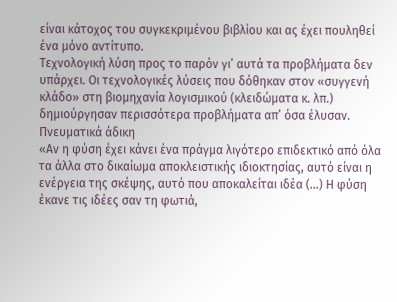είναι κάτοχος του συγκεκριμένου βιβλίου και ας έχει πουληθεί ένα μόνο αντίτυπο.
Tεχνολογική λύση προς το παρόν γι’ αυτά τα προβλήματα δεν υπάρχει. Oι τεχνολογικές λύσεις που δόθηκαν στον «συγγενή κλάδο» στη βιομηχανία λογισμικού (κλειδώματα κ. λπ.) δημιούργησαν περισσότερα προβλήματα απ’ όσα έλυσαν.
Πνευματικά άδικη
«Αν η φύση έχει κάνει ένα πράγμα λιγότερο επιδεκτικό από όλα τα άλλα στο δικαίωμα αποκλειστικής ιδιοκτησίας, αυτό είναι η ενέργεια της σκέψης, αυτό που αποκαλείται ιδέα (…) H φύση έκανε τις ιδέες σαν τη φωτιά,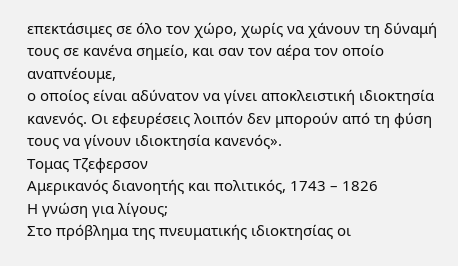επεκτάσιμες σε όλο τον χώρο, χωρίς να χάνουν τη δύναμή τους σε κανένα σημείο, και σαν τον αέρα τον οποίο αναπνέουμε,
ο οποίος είναι αδύνατον να γίνει αποκλειστική ιδιοκτησία κανενός. Oι εφευρέσεις λοιπόν δεν μπορούν από τη φύση τους να γίνουν ιδιοκτησία κανενός».
Τομας Tζεφερσον
Αμερικανός διανοητής και πολιτικός, 1743 – 1826
Η γνώση για λίγους;
Στο πρόβλημα της πνευματικής ιδιοκτησίας οι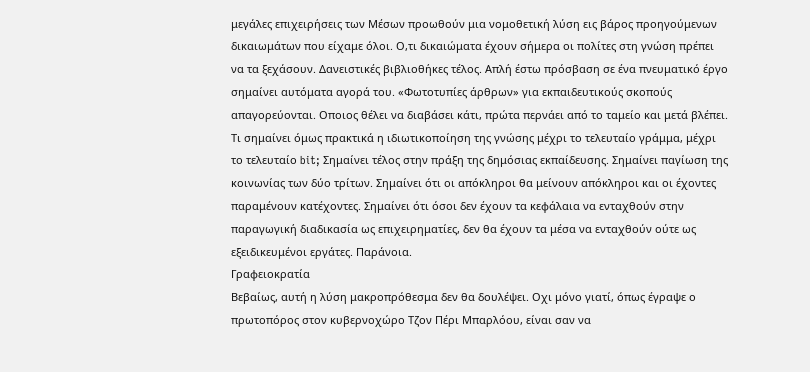μεγάλες επιχειρήσεις των Μέσων προωθούν μια νομοθετική λύση εις βάρος προηγούμενων δικαιωμάτων που είχαμε όλοι. Ο,τι δικαιώματα έχουν σήμερα οι πολίτες στη γνώση πρέπει να τα ξεχάσουν. Δανειστικές βιβλιοθήκες τέλος. Aπλή έστω πρόσβαση σε ένα πνευματικό έργο σημαίνει αυτόματα αγορά του. «Φωτοτυπίες άρθρων» για εκπαιδευτικούς σκοπούς απαγορεύονται. Οποιος θέλει να διαβάσει κάτι, πρώτα περνάει από το ταμείο και μετά βλέπει.
Tι σημαίνει όμως πρακτικά η ιδιωτικοποίηση της γνώσης μέχρι το τελευταίο γράμμα, μέχρι το τελευταίο bit; Σημαίνει τέλος στην πράξη της δημόσιας εκπαίδευσης. Σημαίνει παγίωση της κοινωνίας των δύο τρίτων. Σημαίνει ότι οι απόκληροι θα μείνουν απόκληροι και οι έχοντες παραμένουν κατέχοντες. Σημαίνει ότι όσοι δεν έχουν τα κεφάλαια να ενταχθούν στην παραγωγική διαδικασία ως επιχειρηματίες, δεν θα έχουν τα μέσα να ενταχθούν ούτε ως εξειδικευμένοι εργάτες. Παράνοια.
Γραφειοκρατία
Βεβαίως, αυτή η λύση μακροπρόθεσμα δεν θα δουλέψει. Οχι μόνο γιατί, όπως έγραψε ο πρωτοπόρος στον κυβερνοχώρο Τζον Πέρι Μπαρλόου, είναι σαν να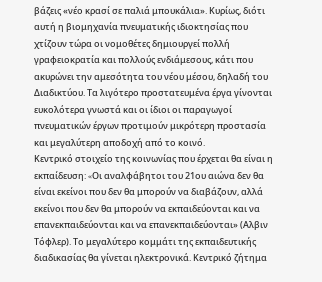βάζεις «νέο κρασί σε παλιά μπουκάλια». Κυρίως, διότι αυτή η βιομηχανία πνευματικής ιδιοκτησίας που χτίζουν τώρα οι νομοθέτες δημιουργεί πολλή γραφειοκρατία και πολλούς ενδιάμεσους, κάτι που ακυρώνει την αμεσότητα του νέου μέσου, δηλαδή του Διαδικτύου. Τα λιγότερο προστατευμένα έργα γίνονται ευκολότερα γνωστά και οι ίδιοι οι παραγωγοί πνευματικών έργων προτιμούν μικρότερη προστασία και μεγαλύτερη αποδοχή από το κοινό.
Kεντρικό στοιχείο της κοινωνίας που έρχεται θα είναι η εκπαίδευση: «Oι αναλφάβητοι του 21ου αιώνα δεν θα είναι εκείνοι που δεν θα μπορούν να διαβάζουν, αλλά εκείνοι που δεν θα μπορούν να εκπαιδεύονται και να επανεκπαιδεύονται και να επανεκπαιδεύονται» (Αλβιν Tόφλερ). Tο μεγαλύτερο κομμάτι της εκπαιδευτικής διαδικασίας θα γίνεται ηλεκτρονικά. Kεντρικό ζήτημα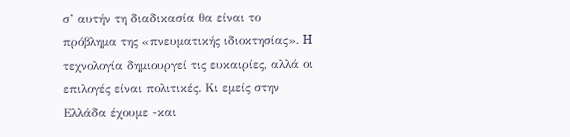σ’ αυτήν τη διαδικασία θα είναι το πρόβλημα της «πνευματικής ιδιοκτησίας». H τεχνολογία δημιουργεί τις ευκαιρίες, αλλά οι επιλογές είναι πολιτικές. Kι εμείς στην Eλλάδα έχουμε -και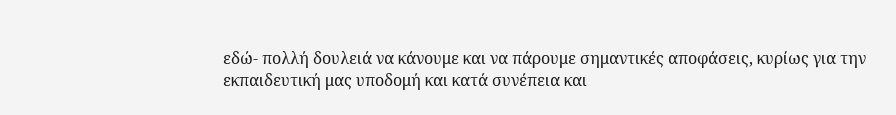εδώ- πολλή δουλειά να κάνουμε και να πάρουμε σημαντικές αποφάσεις, κυρίως για την εκπαιδευτική μας υποδομή και κατά συνέπεια και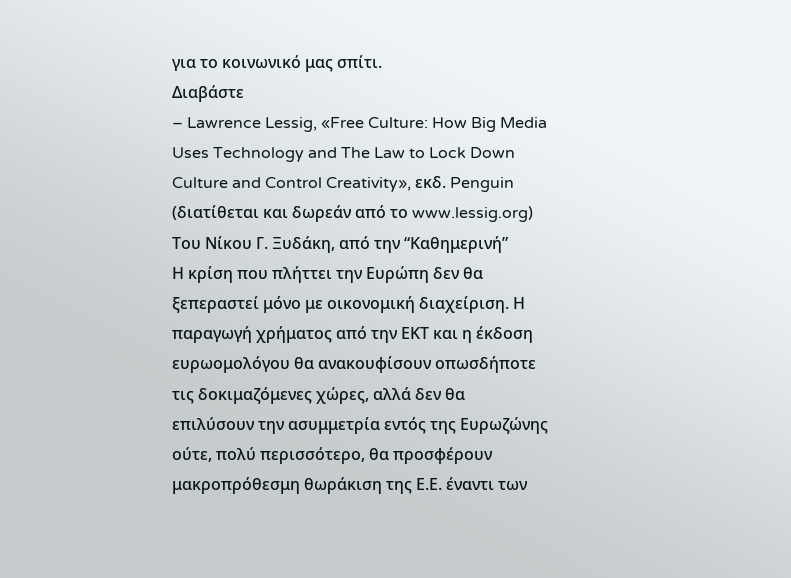για το κοινωνικό μας σπίτι.
Διαβάστε
– Lawrence Lessig, «Free Culture: How Big Media Uses Technology and The Law to Lock Down Culture and Control Creativity», εκδ. Penguin (διατίθεται και δωρεάν από το www.lessig.org)
Του Νίκου Γ. Ξυδάκη, από την “Καθημερινή”
Η κρίση που πλήττει την Ευρώπη δεν θα ξεπεραστεί μόνο με οικονομική διαχείριση. Η παραγωγή χρήματος από την ΕΚΤ και η έκδοση ευρωομολόγου θα ανακουφίσουν οπωσδήποτε τις δοκιμαζόμενες χώρες, αλλά δεν θα επιλύσουν την ασυμμετρία εντός της Ευρωζώνης ούτε, πολύ περισσότερο, θα προσφέρουν μακροπρόθεσμη θωράκιση της Ε.Ε. έναντι των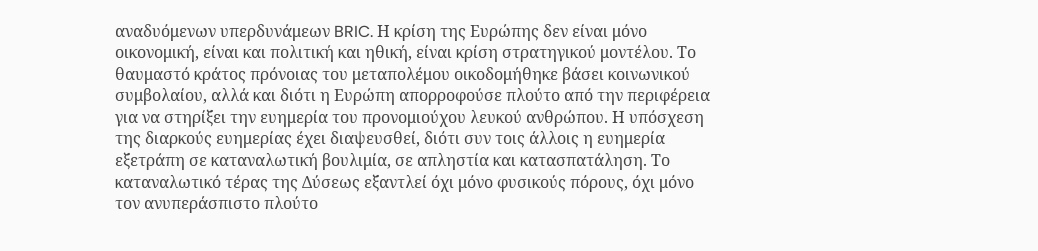αναδυόμενων υπερδυνάμεων BRIC. Η κρίση της Ευρώπης δεν είναι μόνο οικονομική, είναι και πολιτική και ηθική, είναι κρίση στρατηγικού μοντέλου. Το θαυμαστό κράτος πρόνοιας του μεταπολέμου οικοδομήθηκε βάσει κοινωνικού συμβολαίου, αλλά και διότι η Ευρώπη απορροφούσε πλούτο από την περιφέρεια για να στηρίξει την ευημερία του προνομιούχου λευκού ανθρώπου. Η υπόσχεση της διαρκούς ευημερίας έχει διαψευσθεί, διότι συν τοις άλλοις η ευημερία εξετράπη σε καταναλωτική βουλιμία, σε απληστία και κατασπατάληση. Το καταναλωτικό τέρας της Δύσεως εξαντλεί όχι μόνο φυσικούς πόρους, όχι μόνο τον ανυπεράσπιστο πλούτο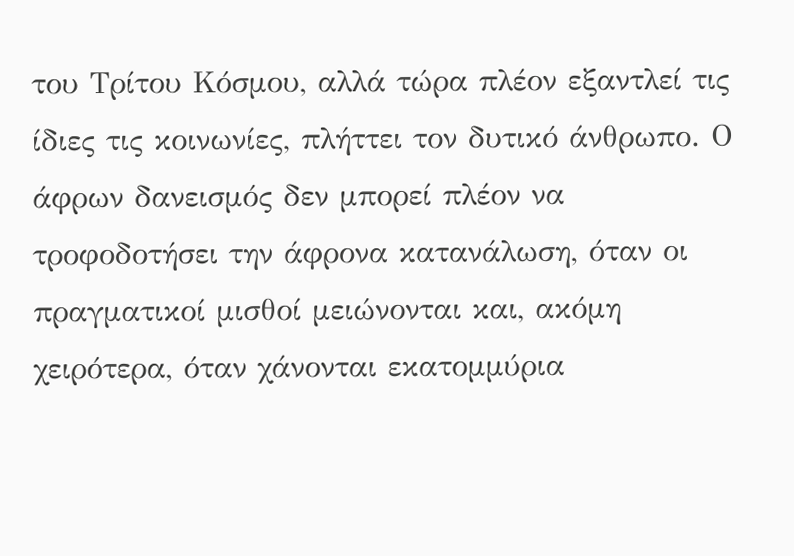του Τρίτου Κόσμου, αλλά τώρα πλέον εξαντλεί τις ίδιες τις κοινωνίες, πλήττει τον δυτικό άνθρωπο. Ο άφρων δανεισμός δεν μπορεί πλέον να τροφοδοτήσει την άφρονα κατανάλωση, όταν οι πραγματικοί μισθοί μειώνονται και, ακόμη χειρότερα, όταν χάνονται εκατομμύρια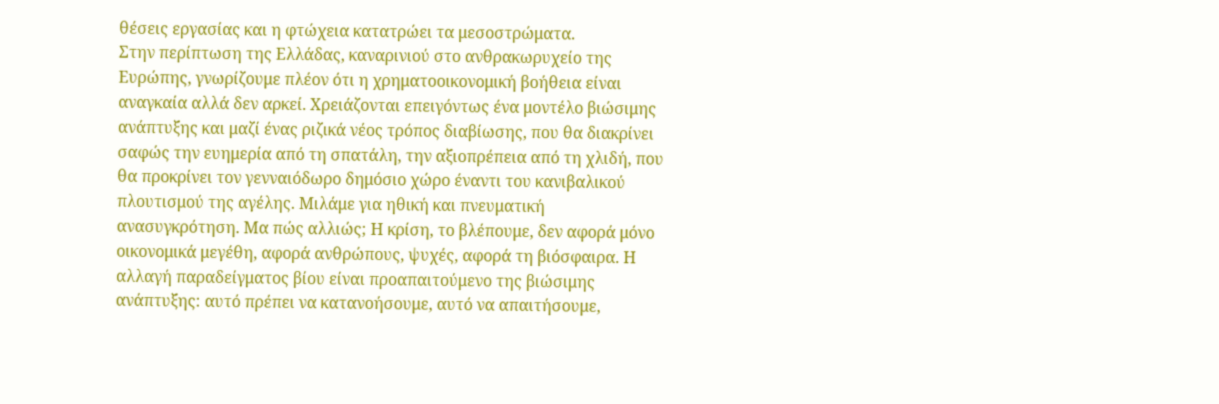θέσεις εργασίας και η φτώχεια κατατρώει τα μεσοστρώματα.
Στην περίπτωση της Ελλάδας, καναρινιού στο ανθρακωρυχείο της Ευρώπης, γνωρίζουμε πλέον ότι η χρηματοοικονομική βοήθεια είναι αναγκαία αλλά δεν αρκεί. Χρειάζονται επειγόντως ένα μοντέλο βιώσιμης ανάπτυξης και μαζί ένας ριζικά νέος τρόπος διαβίωσης, που θα διακρίνει σαφώς την ευημερία από τη σπατάλη, την αξιοπρέπεια από τη χλιδή, που θα προκρίνει τον γενναιόδωρο δημόσιο χώρο έναντι του κανιβαλικού πλουτισμού της αγέλης. Μιλάμε για ηθική και πνευματική ανασυγκρότηση. Μα πώς αλλιώς; Η κρίση, το βλέπουμε, δεν αφορά μόνο οικονομικά μεγέθη, αφορά ανθρώπους, ψυχές, αφορά τη βιόσφαιρα. Η αλλαγή παραδείγματος βίου είναι προαπαιτούμενο της βιώσιμης ανάπτυξης: αυτό πρέπει να κατανοήσουμε, αυτό να απαιτήσουμε,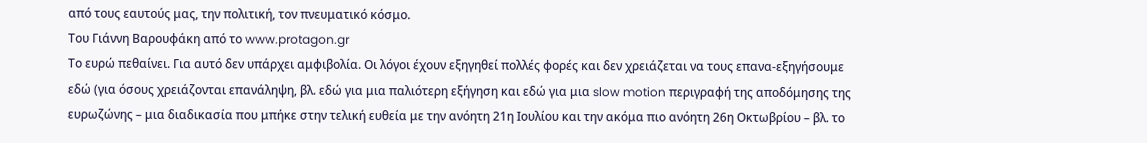από τους εαυτούς μας, την πολιτική, τον πνευματικό κόσμο.
Του Γιάννη Βαρουφάκη από το www.protagon.gr
Το ευρώ πεθαίνει. Για αυτό δεν υπάρχει αμφιβολία. Οι λόγοι έχουν εξηγηθεί πολλές φορές και δεν χρειάζεται να τους επανα-εξηγήσουμε εδώ (για όσους χρειάζονται επανάληψη, βλ. εδώ για μια παλιότερη εξήγηση και εδώ για μια slow motion περιγραφή της αποδόμησης της ευρωζώνης – μια διαδικασία που μπήκε στην τελική ευθεία με την ανόητη 21η Ιουλίου και την ακόμα πιο ανόητη 26η Οκτωβρίου – βλ. το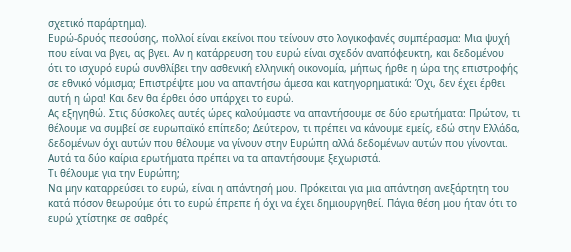σχετικό παράρτημα).
Ευρώ-δρυός πεσούσης, πολλοί είναι εκείνοι που τείνουν στο λογικοφανές συμπέρασμα: Μια ψυχή που είναι να βγει, ας βγει. Αν η κατάρρευση του ευρώ είναι σχεδόν αναπόφευκτη, και δεδομένου ότι το ισχυρό ευρώ συνθλίβει την ασθενική ελληνική οικονομία, μήπως ήρθε η ώρα της επιστροφής σε εθνικό νόμισμα; Επιστρέψτε μου να απαντήσω άμεσα και κατηγορηματικά: Όχι, δεν έχει έρθει αυτή η ώρα! Και δεν θα έρθει όσο υπάρχει το ευρώ.
Ας εξηγηθώ. Στις δύσκολες αυτές ώρες καλούμαστε να απαντήσουμε σε δύο ερωτήματα: Πρώτον, τι θέλουμε να συμβεί σε ευρωπαϊκό επίπεδο; Δεύτερον, τι πρέπει να κάνουμε εμείς, εδώ στην Ελλάδα, δεδομένων όχι αυτών που θέλουμε να γίνουν στην Ευρώπη αλλά δεδομένων αυτών που γίνονται. Αυτά τα δύο καίρια ερωτήματα πρέπει να τα απαντήσουμε ξεχωριστά.
Τι θέλουμε για την Ευρώπη;
Να μην καταρρεύσει το ευρώ, είναι η απάντησή μου. Πρόκειται για μια απάντηση ανεξάρτητη του κατά πόσον θεωρούμε ότι το ευρώ έπρεπε ή όχι να έχει δημιουργηθεί. Πάγια θέση μου ήταν ότι το ευρώ χτίστηκε σε σαθρές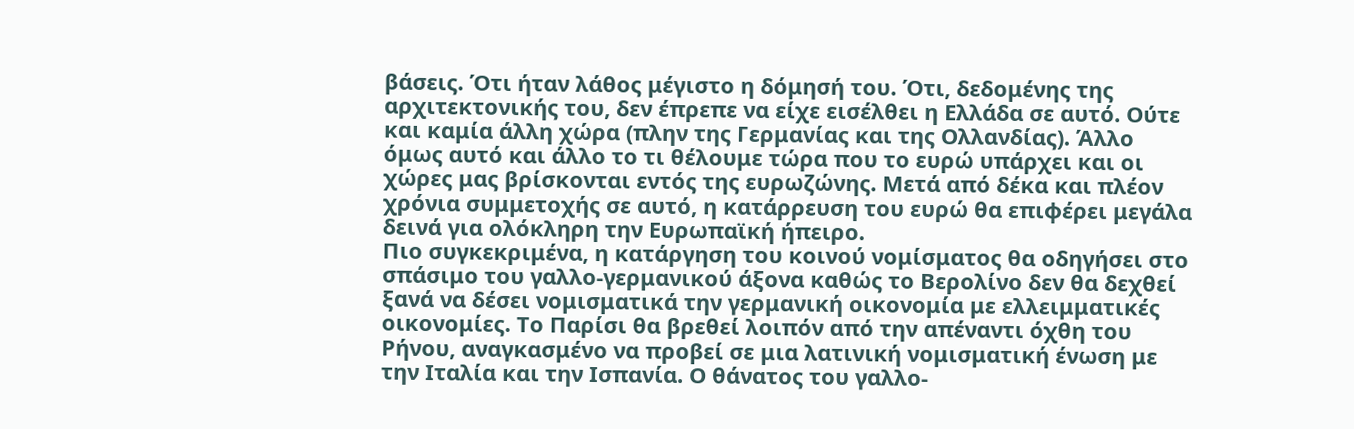βάσεις. Ότι ήταν λάθος μέγιστο η δόμησή του. Ότι, δεδομένης της αρχιτεκτονικής του, δεν έπρεπε να είχε εισέλθει η Ελλάδα σε αυτό. Ούτε και καμία άλλη χώρα (πλην της Γερμανίας και της Ολλανδίας). Άλλο όμως αυτό και άλλο το τι θέλουμε τώρα που το ευρώ υπάρχει και οι χώρες μας βρίσκονται εντός της ευρωζώνης. Μετά από δέκα και πλέον χρόνια συμμετοχής σε αυτό, η κατάρρευση του ευρώ θα επιφέρει μεγάλα δεινά για ολόκληρη την Ευρωπαϊκή ήπειρο.
Πιο συγκεκριμένα, η κατάργηση του κοινού νομίσματος θα οδηγήσει στο σπάσιμο του γαλλο-γερμανικού άξονα καθώς το Βερολίνο δεν θα δεχθεί ξανά να δέσει νομισματικά την γερμανική οικονομία με ελλειμματικές οικονομίες. Το Παρίσι θα βρεθεί λοιπόν από την απέναντι όχθη του Ρήνου, αναγκασμένο να προβεί σε μια λατινική νομισματική ένωση με την Ιταλία και την Ισπανία. Ο θάνατος του γαλλο-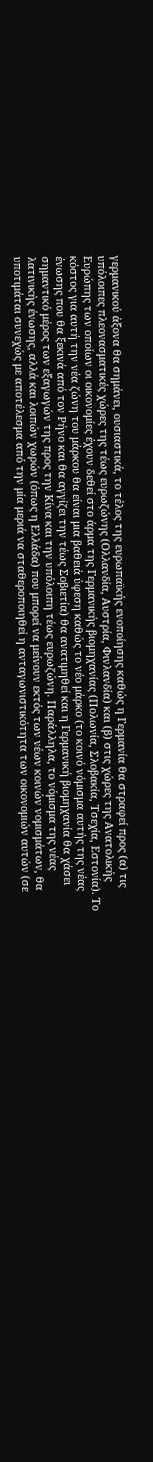γερμανικού άξονα θα σημάνει, ουσιαστικά, το τέλος της ευρωπαϊκής ενοποίησης καθώς η Γερμανία θα στραφεί προς (α) τις υπόλοιπες πλεονασματικές χώρες της τέως ευρωζώνης (Ολλανδία, Αυστρία, Φινλανδία) και (β) στις χώρες της Ανατολικής Ευρώπης των οποίων οι οικονομίες έχουν δεθεί στο άρμα της Γερμανικής βιομηχανίας (Πολωνία, Σλοβακία, Τσεχία, Εστονία). Το κόστος για αυτή την νέα ζώνη του μάρκου θα είναι μια βαθειά ύφεση καθώς το νέο μάρκο (το κοινό νόμισμα αυτής της νέας ένωσης που θα ξεκινά από τον Ρήνο και θα αγγίζει την τέως Σοβιετία) θα ανατιμηθεί και η Γερμανική βιομηχανία θα χάσει σημαντικό μέρος των εξαγωγών της προς την Κίνα και την υπόλοιπη τέως ευρωζώνη. Παράλληλα, το νόμισμα της νέας λατινικής ένωσης, αλλά και λοιπών χωρών (όπως η Ελλάδα) που μπορεί να μείνουν εκτός των νέων κοινών νομισμάτων, θα υποτιμάται συνεχώς με αποτέλεσμα από την μία μεριά να σταθεροποιηθεί η ανταγωνιστικότητα των οικονομιών αυτών (σε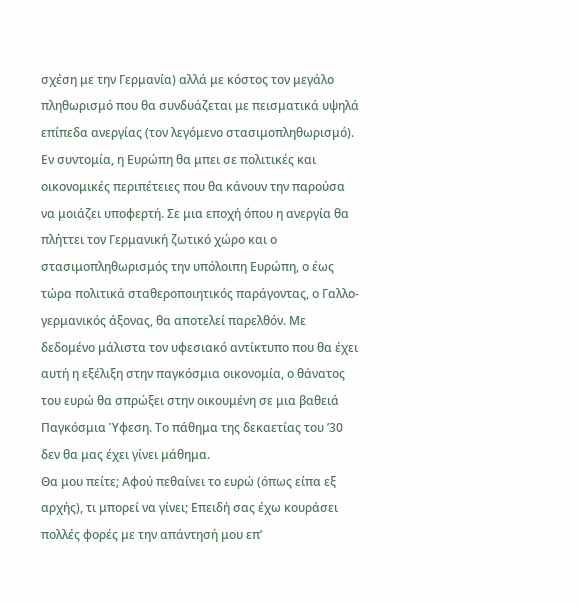σχέση με την Γερμανία) αλλά με κόστος τον μεγάλο πληθωρισμό που θα συνδυάζεται με πεισματικά υψηλά επίπεδα ανεργίας (τον λεγόμενο στασιμοπληθωρισμό). Εν συντομία, η Ευρώπη θα μπει σε πολιτικές και οικονομικές περιπέτειες που θα κάνουν την παρούσα να μοιάζει υποφερτή. Σε μια εποχή όπου η ανεργία θα πλήττει τον Γερμανική ζωτικό χώρο και ο στασιμοπληθωρισμός την υπόλοιπη Ευρώπη, ο έως τώρα πολιτικά σταθεροποιητικός παράγοντας, ο Γαλλο-γερμανικός άξονας, θα αποτελεί παρελθόν. Με δεδομένο μάλιστα τον υφεσιακό αντίκτυπο που θα έχει αυτή η εξέλιξη στην παγκόσμια οικονομία, ο θάνατος του ευρώ θα σπρώξει στην οικουμένη σε μια βαθειά Παγκόσμια Ύφεση. Το πάθημα της δεκαετίας του ’30 δεν θα μας έχει γίνει μάθημα.
Θα μου πείτε; Αφού πεθαίνει το ευρώ (όπως είπα εξ αρχής), τι μπορεί να γίνει; Επειδή σας έχω κουράσει πολλές φορές με την απάντησή μου επ’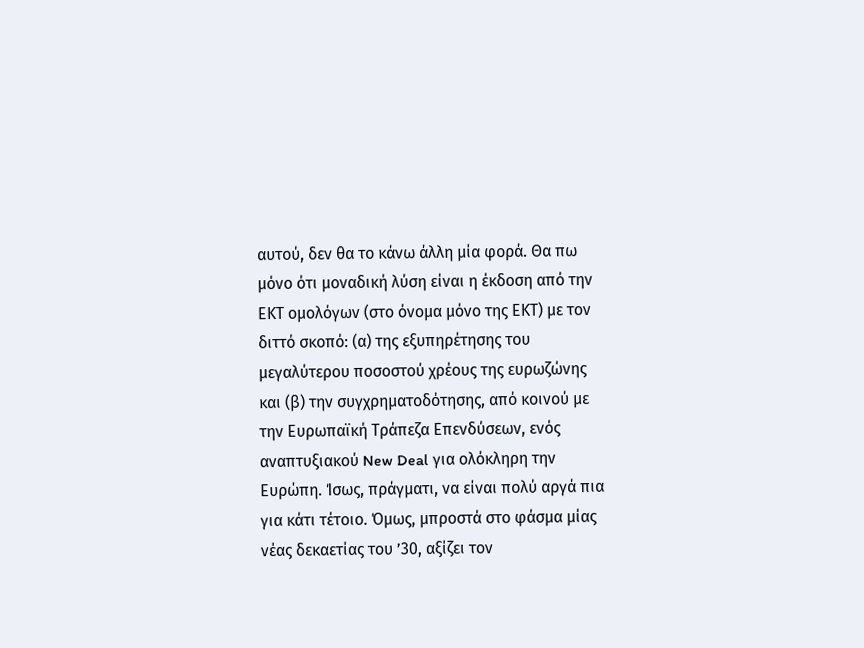αυτού, δεν θα το κάνω άλλη μία φορά. Θα πω μόνο ότι μοναδική λύση είναι η έκδοση από την ΕΚΤ ομολόγων (στο όνομα μόνο της ΕΚΤ) με τον διττό σκοπό: (α) της εξυπηρέτησης του μεγαλύτερου ποσοστού χρέους της ευρωζώνης και (β) την συγχρηματοδότησης, από κοινού με την Ευρωπαϊκή Τράπεζα Επενδύσεων, ενός αναπτυξιακού New Deal για ολόκληρη την Ευρώπη. Ίσως, πράγματι, να είναι πολύ αργά πια για κάτι τέτοιο. Όμως, μπροστά στο φάσμα μίας νέας δεκαετίας του ’30, αξίζει τον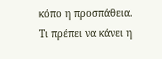κόπο η προσπάθεια.
Τι πρέπει να κάνει η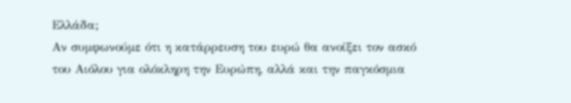Ελλάδα;
Αν συμφωνούμε ότι η κατάρρευση του ευρώ θα ανοίξει τον ασκό του Αιόλου για ολόκληρη την Ευρώπη, αλλά και την παγκόσμια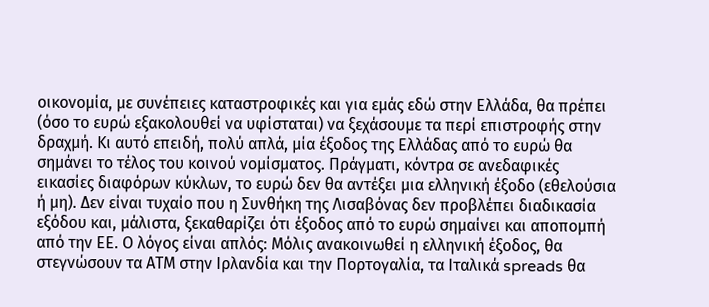οικονομία, με συνέπειες καταστροφικές και για εμάς εδώ στην Ελλάδα, θα πρέπει (όσο το ευρώ εξακολουθεί να υφίσταται) να ξεχάσουμε τα περί επιστροφής στην δραχμή. Κι αυτό επειδή, πολύ απλά, μία έξοδος της Ελλάδας από το ευρώ θα σημάνει το τέλος του κοινού νομίσματος. Πράγματι, κόντρα σε ανεδαφικές εικασίες διαφόρων κύκλων, το ευρώ δεν θα αντέξει μια ελληνική έξοδο (εθελούσια ή μη). Δεν είναι τυχαίο που η Συνθήκη της Λισαβόνας δεν προβλέπει διαδικασία εξόδου και, μάλιστα, ξεκαθαρίζει ότι έξοδος από το ευρώ σημαίνει και αποπομπή από την ΕΕ. Ο λόγος είναι απλός: Μόλις ανακοινωθεί η ελληνική έξοδος, θα στεγνώσουν τα ΑΤΜ στην Ιρλανδία και την Πορτογαλία, τα Ιταλικά spreads θα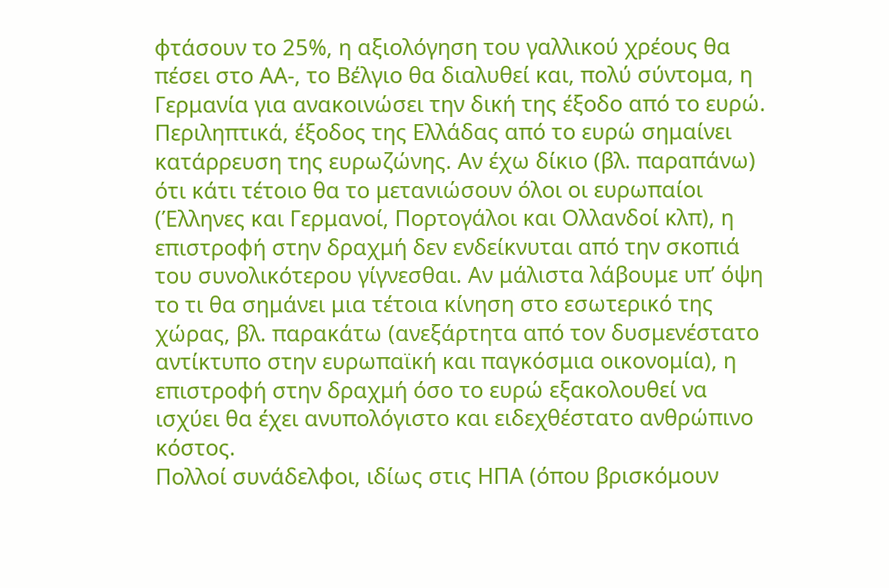φτάσουν το 25%, η αξιολόγηση του γαλλικού χρέους θα πέσει στο ΑΑ-, το Βέλγιο θα διαλυθεί και, πολύ σύντομα, η Γερμανία για ανακοινώσει την δική της έξοδο από το ευρώ.
Περιληπτικά, έξοδος της Ελλάδας από το ευρώ σημαίνει κατάρρευση της ευρωζώνης. Αν έχω δίκιο (βλ. παραπάνω) ότι κάτι τέτοιο θα το μετανιώσουν όλοι οι ευρωπαίοι (Έλληνες και Γερμανοί, Πορτογάλοι και Ολλανδοί κλπ), η επιστροφή στην δραχμή δεν ενδείκνυται από την σκοπιά του συνολικότερου γίγνεσθαι. Αν μάλιστα λάβουμε υπ’ όψη το τι θα σημάνει μια τέτοια κίνηση στο εσωτερικό της χώρας, βλ. παρακάτω (ανεξάρτητα από τον δυσμενέστατο αντίκτυπο στην ευρωπαϊκή και παγκόσμια οικονομία), η επιστροφή στην δραχμή όσο το ευρώ εξακολουθεί να ισχύει θα έχει ανυπολόγιστο και ειδεχθέστατο ανθρώπινο κόστος.
Πολλοί συνάδελφοι, ιδίως στις ΗΠΑ (όπου βρισκόμουν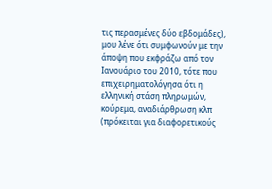τις περασμένες δύο εβδομάδες), μου λένε ότι συμφωνούν με την άποψη που εκφράζω από τον Ιανουάριο του 2010, τότε που επιχειρηματολόγησα ότι η ελληνική στάση πληρωμών, κούρεμα, αναδιάρθρωση κλπ (πρόκειται για διαφορετικούς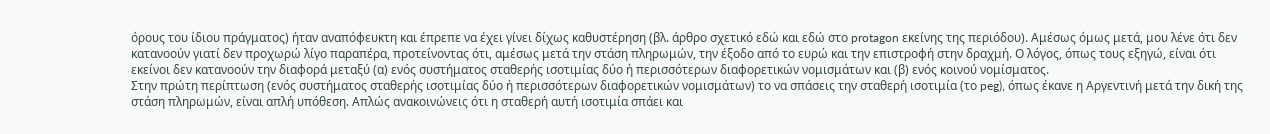όρους του ίδιου πράγματος) ήταν αναπόφευκτη και έπρεπε να έχει γίνει δίχως καθυστέρηση (βλ. άρθρο σχετικό εδώ και εδώ στο protagon εκείνης της περιόδου). Αμέσως όμως μετά, μου λένε ότι δεν κατανοούν γιατί δεν προχωρώ λίγο παραπέρα, προτείνοντας ότι, αμέσως μετά την στάση πληρωμών, την έξοδο από το ευρώ και την επιστροφή στην δραχμή. Ο λόγος, όπως τους εξηγώ, είναι ότι εκείνοι δεν κατανοούν την διαφορά μεταξύ (α) ενός συστήματος σταθερής ισοτιμίας δύο ή περισσότερων διαφορετικών νομισμάτων και (β) ενός κοινού νομίσματος.
Στην πρώτη περίπτωση (ενός συστήματος σταθερής ισοτιμίας δύο ή περισσότερων διαφορετικών νομισμάτων) το να σπάσεις την σταθερή ισοτιμία (το peg), όπως έκανε η Αργεντινή μετά την δική της στάση πληρωμών, είναι απλή υπόθεση. Απλώς ανακοινώνεις ότι η σταθερή αυτή ισοτιμία σπάει και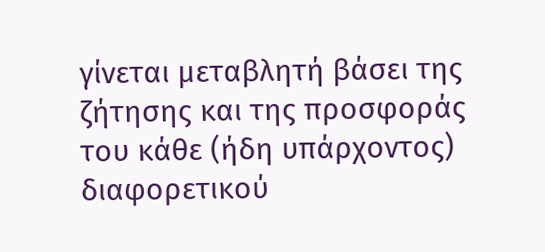γίνεται μεταβλητή βάσει της ζήτησης και της προσφοράς του κάθε (ήδη υπάρχοντος) διαφορετικού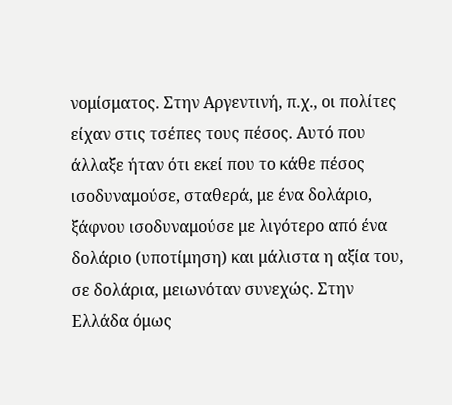νομίσματος. Στην Αργεντινή, π.χ., οι πολίτες είχαν στις τσέπες τους πέσος. Αυτό που άλλαξε ήταν ότι εκεί που το κάθε πέσος ισοδυναμούσε, σταθερά, με ένα δολάριο, ξάφνου ισοδυναμούσε με λιγότερο από ένα δολάριο (υποτίμηση) και μάλιστα η αξία του, σε δολάρια, μειωνόταν συνεχώς. Στην Ελλάδα όμως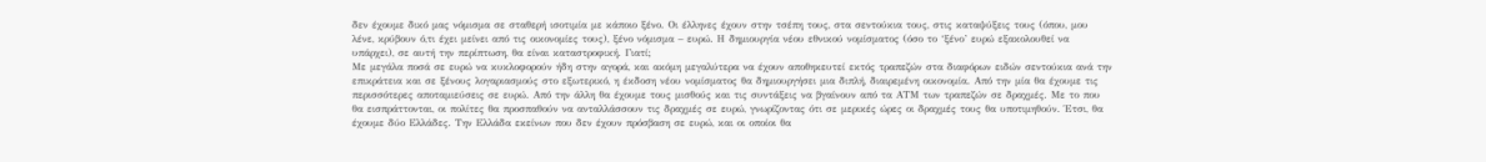δεν έχουμε δικό μας νόμισμα σε σταθερή ισοτιμία με κάποιο ξένο. Οι έλληνες έχουν στην τσέπη τους, στα σεντούκια τους, στις καταψύξεις τους (όπου, μου λένε, κρύβουν ό,τι έχει μείνει από τις οικονομίες τους), ξένο νόμισμα – ευρώ. Η δημιουργία νέου εθνικού νομίσματος (όσο το ‘ξένο’ ευρώ εξακολουθεί να υπάρχει), σε αυτή την περίπτωση, θα είναι καταστροφική. Γιατί;
Με μεγάλα ποσά σε ευρώ να κυκλοφορούν ήδη στην αγορά, και ακόμη μεγαλύτερα να έχουν αποθηκευτεί εκτός τραπεζών στα διαφόρων ειδών σεντούκια ανά την επικράτεια και σε ξένους λογαριασμούς στο εξωτερικό, η έκδοση νέου νομίσματος θα δημιουργήσει μια διπλή, διαιρεμένη οικονομία. Από την μία θα έχουμε τις περισσότερες αποταμιεύσεις σε ευρώ. Από την άλλη θα έχουμε τους μισθούς και τις συντάξεις να βγαίνουν από τα ΑΤΜ των τραπεζών σε δραχμές. Με το που θα εισπράττονται, οι πολίτες θα προσπαθούν να ανταλλάσσουν τις δραχμές σε ευρώ, γνωρίζοντας ότι σε μερικές ώρες οι δραχμές τους θα υποτιμηθούν. Έτσι, θα έχουμε δύο Ελλάδες. Την Ελλάδα εκείνων που δεν έχουν πρόσβαση σε ευρώ, και οι οποίοι θα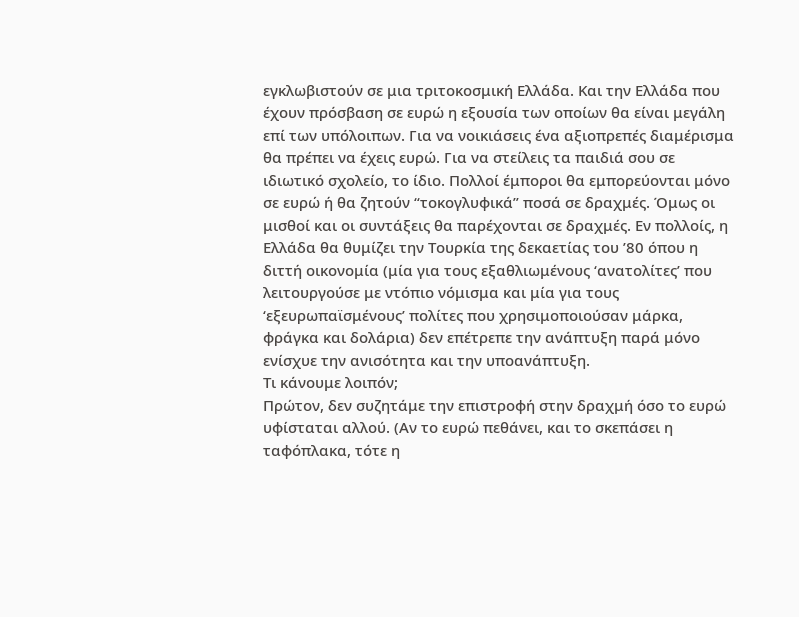εγκλωβιστούν σε μια τριτοκοσμική Ελλάδα. Και την Ελλάδα που έχουν πρόσβαση σε ευρώ η εξουσία των οποίων θα είναι μεγάλη επί των υπόλοιπων. Για να νοικιάσεις ένα αξιοπρεπές διαμέρισμα θα πρέπει να έχεις ευρώ. Για να στείλεις τα παιδιά σου σε ιδιωτικό σχολείο, το ίδιο. Πολλοί έμποροι θα εμπορεύονται μόνο σε ευρώ ή θα ζητούν “τοκογλυφικά” ποσά σε δραχμές. Όμως οι μισθοί και οι συντάξεις θα παρέχονται σε δραχμές. Εν πολλοίς, η Ελλάδα θα θυμίζει την Τουρκία της δεκαετίας του ’80 όπου η διττή οικονομία (μία για τους εξαθλιωμένους ‘ανατολίτες’ που λειτουργούσε με ντόπιο νόμισμα και μία για τους ‘εξευρωπαϊσμένους’ πολίτες που χρησιμοποιούσαν μάρκα, φράγκα και δολάρια) δεν επέτρεπε την ανάπτυξη παρά μόνο ενίσχυε την ανισότητα και την υποανάπτυξη.
Τι κάνουμε λοιπόν;
Πρώτον, δεν συζητάμε την επιστροφή στην δραχμή όσο το ευρώ υφίσταται αλλού. (Αν το ευρώ πεθάνει, και το σκεπάσει η ταφόπλακα, τότε η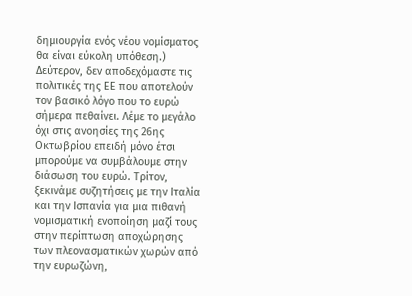δημιουργία ενός νέου νομίσματος θα είναι εύκολη υπόθεση.) Δεύτερον, δεν αποδεχόμαστε τις πολιτικές της ΕΕ που αποτελούν τον βασικό λόγο που το ευρώ σήμερα πεθαίνει. Λέμε το μεγάλο όχι στις ανοησίες της 26ης Οκτωβρίου επειδή μόνο έτσι μπορούμε να συμβάλουμε στην διάσωση του ευρώ. Τρίτον, ξεκινάμε συζητήσεις με την Ιταλία και την Ισπανία για μια πιθανή νομισματική ενοποίηση μαζί τους στην περίπτωση αποχώρησης των πλεονασματικών χωρών από την ευρωζώνη,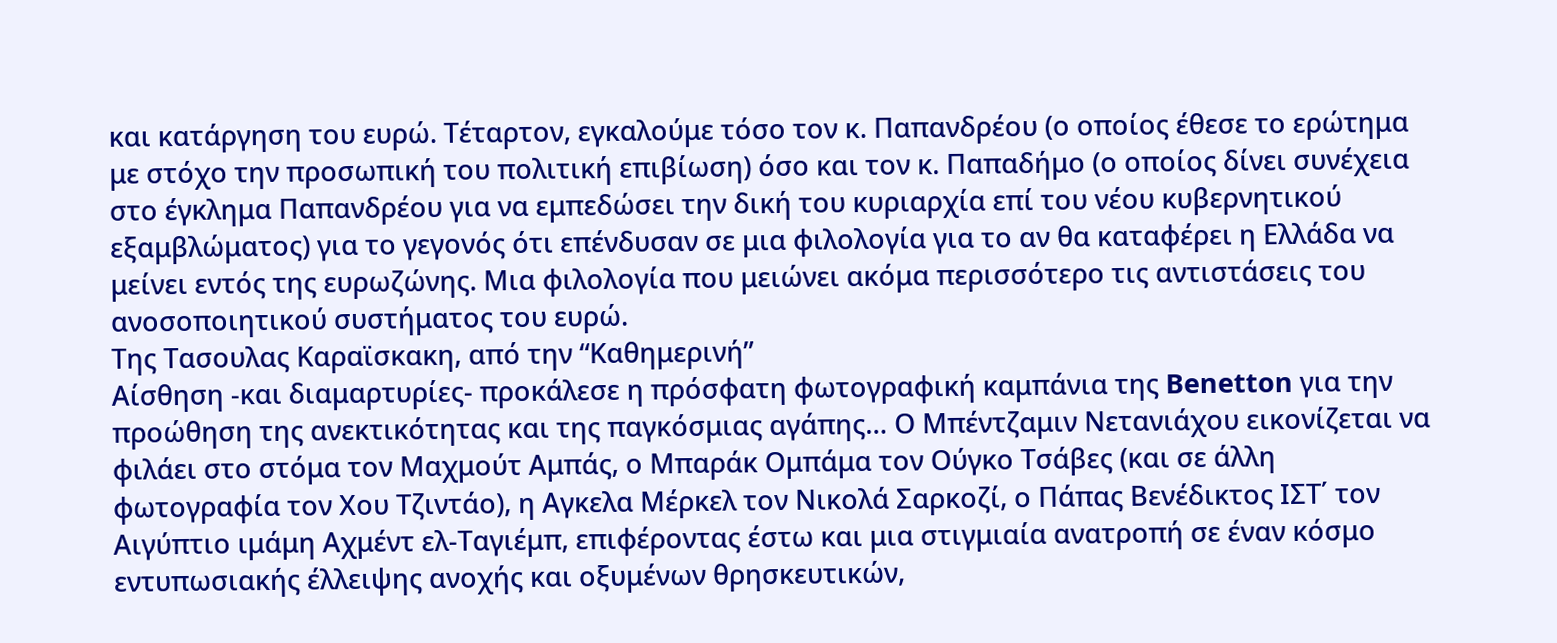και κατάργηση του ευρώ. Τέταρτον, εγκαλούμε τόσο τον κ. Παπανδρέου (ο οποίος έθεσε το ερώτημα με στόχο την προσωπική του πολιτική επιβίωση) όσο και τον κ. Παπαδήμο (ο οποίος δίνει συνέχεια στο έγκλημα Παπανδρέου για να εμπεδώσει την δική του κυριαρχία επί του νέου κυβερνητικού εξαμβλώματος) για το γεγονός ότι επένδυσαν σε μια φιλολογία για το αν θα καταφέρει η Ελλάδα να μείνει εντός της ευρωζώνης. Μια φιλολογία που μειώνει ακόμα περισσότερο τις αντιστάσεις του ανοσοποιητικού συστήματος του ευρώ.
Tης Τασουλας Καραϊσκακη, από την “Καθημερινή”
Αίσθηση -και διαμαρτυρίες- προκάλεσε η πρόσφατη φωτογραφική καμπάνια της Benetton για την προώθηση της ανεκτικότητας και της παγκόσμιας αγάπης… Ο Μπέντζαμιν Νετανιάχου εικονίζεται να φιλάει στο στόμα τον Μαχμούτ Αμπάς, ο Μπαράκ Ομπάμα τον Ούγκο Τσάβες (και σε άλλη φωτογραφία τον Χου Τζιντάο), η Αγκελα Μέρκελ τον Νικολά Σαρκοζί, ο Πάπας Βενέδικτος ΙΣΤ΄ τον Αιγύπτιο ιμάμη Αχμέντ ελ-Ταγιέμπ, επιφέροντας έστω και μια στιγμιαία ανατροπή σε έναν κόσμο εντυπωσιακής έλλειψης ανοχής και οξυμένων θρησκευτικών,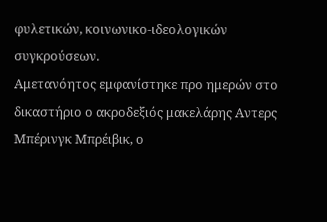φυλετικών, κοινωνικο-ιδεολογικών συγκρούσεων.
Αμετανόητος εμφανίστηκε προ ημερών στο δικαστήριο ο ακροδεξιός μακελάρης Αντερς Μπέρινγκ Μπρέιβικ, ο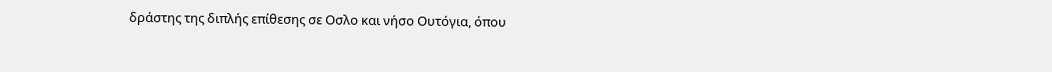δράστης της διπλής επίθεσης σε Οσλο και νήσο Ουτόγια, όπου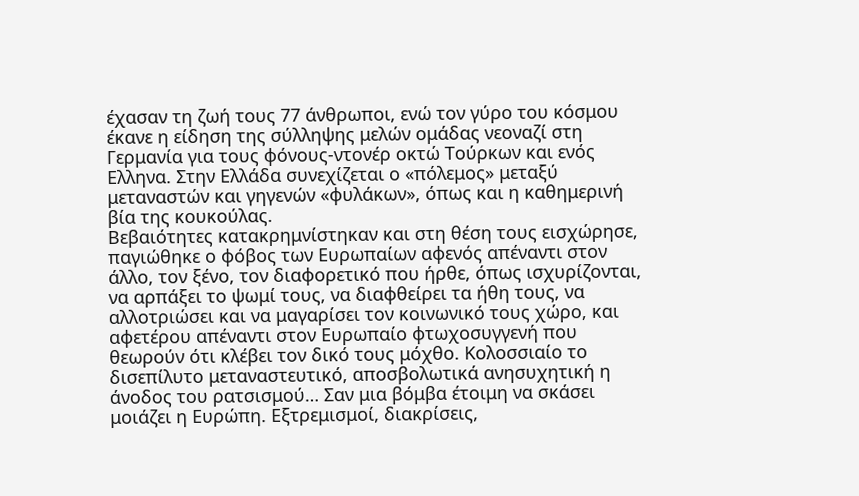έχασαν τη ζωή τους 77 άνθρωποι, ενώ τον γύρο του κόσμου έκανε η είδηση της σύλληψης μελών ομάδας νεοναζί στη Γερμανία για τους φόνους-ντονέρ οκτώ Τούρκων και ενός Ελληνα. Στην Ελλάδα συνεχίζεται ο «πόλεμος» μεταξύ μεταναστών και γηγενών «φυλάκων», όπως και η καθημερινή βία της κουκούλας.
Βεβαιότητες κατακρημνίστηκαν και στη θέση τους εισχώρησε, παγιώθηκε ο φόβος των Ευρωπαίων αφενός απέναντι στον άλλο, τον ξένο, τον διαφορετικό που ήρθε, όπως ισχυρίζονται, να αρπάξει το ψωμί τους, να διαφθείρει τα ήθη τους, να αλλοτριώσει και να μαγαρίσει τον κοινωνικό τους χώρο, και αφετέρου απέναντι στον Ευρωπαίο φτωχοσυγγενή που θεωρούν ότι κλέβει τον δικό τους μόχθο. Κολοσσιαίο το δισεπίλυτο μεταναστευτικό, αποσβολωτικά ανησυχητική η άνοδος του ρατσισμού… Σαν μια βόμβα έτοιμη να σκάσει μοιάζει η Ευρώπη. Εξτρεμισμοί, διακρίσεις,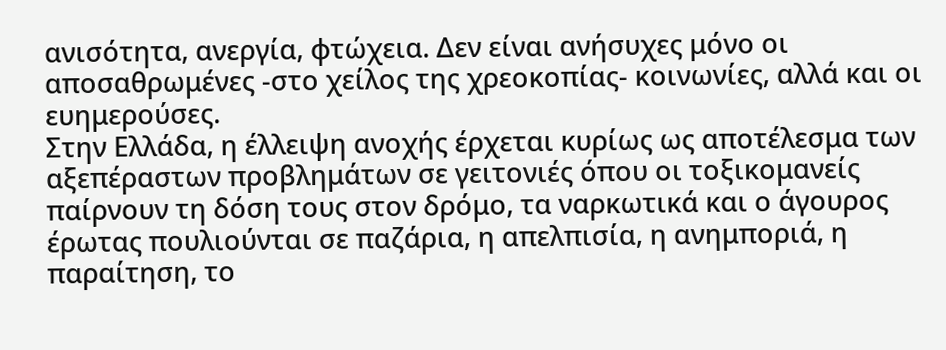ανισότητα, ανεργία, φτώχεια. Δεν είναι ανήσυχες μόνο οι αποσαθρωμένες -στο χείλος της χρεοκοπίας- κοινωνίες, αλλά και οι ευημερούσες.
Στην Ελλάδα, η έλλειψη ανοχής έρχεται κυρίως ως αποτέλεσμα των αξεπέραστων προβλημάτων σε γειτονιές όπου οι τοξικομανείς παίρνουν τη δόση τους στον δρόμο, τα ναρκωτικά και ο άγουρος έρωτας πουλιούνται σε παζάρια, η απελπισία, η ανημποριά, η παραίτηση, το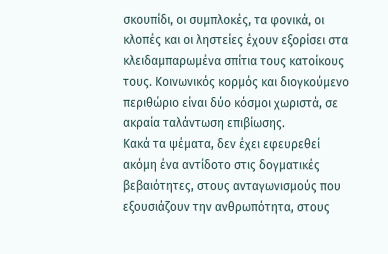σκουπίδι, οι συμπλοκές, τα φονικά, οι κλοπές και οι ληστείες έχουν εξορίσει στα κλειδαμπαρωμένα σπίτια τους κατοίκους τους. Κοινωνικός κορμός και διογκούμενο περιθώριο είναι δύο κόσμοι χωριστά, σε ακραία ταλάντωση επιβίωσης.
Κακά τα ψέματα, δεν έχει εφευρεθεί ακόμη ένα αντίδοτο στις δογματικές βεβαιότητες, στους ανταγωνισμούς που εξουσιάζουν την ανθρωπότητα, στους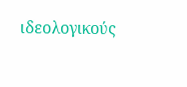ιδεολογικούς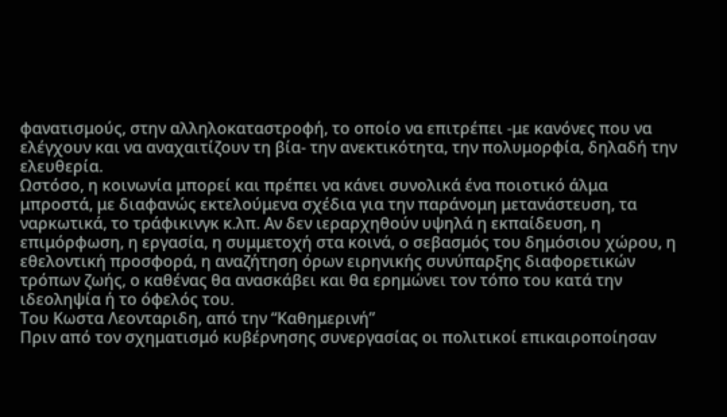φανατισμούς, στην αλληλοκαταστροφή, το οποίο να επιτρέπει -με κανόνες που να ελέγχουν και να αναχαιτίζουν τη βία- την ανεκτικότητα, την πολυμορφία, δηλαδή την ελευθερία.
Ωστόσο, η κοινωνία μπορεί και πρέπει να κάνει συνολικά ένα ποιοτικό άλμα μπροστά, με διαφανώς εκτελούμενα σχέδια για την παράνομη μετανάστευση, τα ναρκωτικά, το τράφικινγκ κ.λπ. Αν δεν ιεραρχηθούν υψηλά η εκπαίδευση, η επιμόρφωση, η εργασία, η συμμετοχή στα κοινά, ο σεβασμός του δημόσιου χώρου, η εθελοντική προσφορά, η αναζήτηση όρων ειρηνικής συνύπαρξης διαφορετικών τρόπων ζωής, ο καθένας θα ανασκάβει και θα ερημώνει τον τόπο του κατά την ιδεοληψία ή το όφελός του.
Tου Κωστα Λεονταριδη, από την “Καθημερινή”
Πριν από τον σχηματισμό κυβέρνησης συνεργασίας οι πολιτικοί επικαιροποίησαν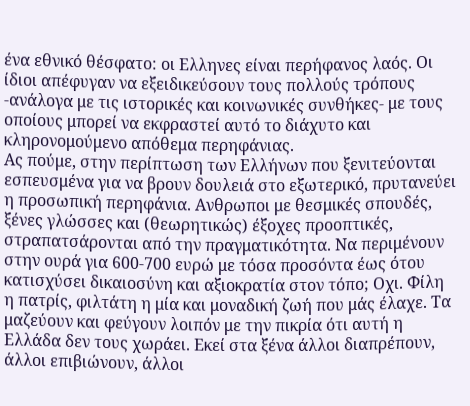ένα εθνικό θέσφατο: οι Ελληνες είναι περήφανος λαός. Οι ίδιοι απέφυγαν να εξειδικεύσουν τους πολλούς τρόπους -ανάλογα με τις ιστορικές και κοινωνικές συνθήκες- με τους οποίους μπορεί να εκφραστεί αυτό το διάχυτο και κληρονομούμενο απόθεμα περηφάνιας.
Ας πούμε, στην περίπτωση των Ελλήνων που ξενιτεύονται εσπευσμένα για να βρουν δουλειά στο εξωτερικό, πρυτανεύει η προσωπική περηφάνια. Ανθρωποι με θεσμικές σπουδές, ξένες γλώσσες και (θεωρητικώς) έξοχες προοπτικές, στραπατσάρονται από την πραγματικότητα. Να περιμένουν στην ουρά για 600-700 ευρώ με τόσα προσόντα έως ότου κατισχύσει δικαιοσύνη και αξιοκρατία στον τόπο; Οχι. Φίλη η πατρίς, φιλτάτη η μία και μοναδική ζωή που μάς έλαχε. Τα μαζεύουν και φεύγουν λοιπόν με την πικρία ότι αυτή η Ελλάδα δεν τους χωράει. Eκεί στα ξένα άλλοι διαπρέπουν, άλλοι επιβιώνουν, άλλοι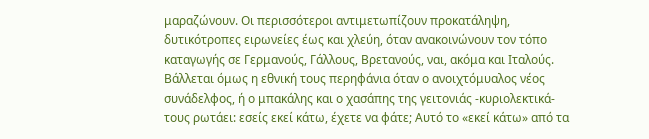μαραζώνουν. Οι περισσότεροι αντιμετωπίζουν προκατάληψη, δυτικότροπες ειρωνείες έως και χλεύη, όταν ανακοινώνουν τον τόπο καταγωγής σε Γερμανούς, Γάλλους, Βρετανούς, ναι, ακόμα και Ιταλούς. Βάλλεται όμως η εθνική τους περηφάνια όταν ο ανοιχτόμυαλος νέος συνάδελφος, ή ο μπακάλης και ο χασάπης της γειτονιάς -κυριολεκτικά- τους ρωτάει: εσείς εκεί κάτω, έχετε να φάτε; Αυτό το «εκεί κάτω» από τα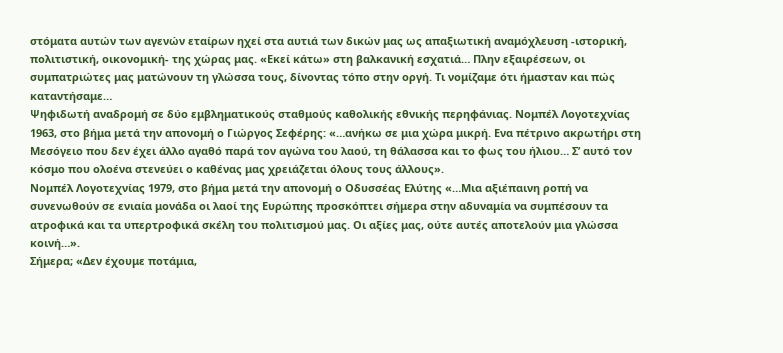στόματα αυτών των αγενών εταίρων ηχεί στα αυτιά των δικών μας ως απαξιωτική αναμόχλευση -ιστορική, πολιτιστική, οικονομική- της χώρας μας. «Εκεί κάτω» στη βαλκανική εσχατιά… Πλην εξαιρέσεων, οι συμπατριώτες μας ματώνουν τη γλώσσα τους, δίνοντας τόπο στην οργή. Τι νομίζαμε ότι ήμασταν και πώς καταντήσαμε…
Ψηφιδωτή αναδρομή σε δύο εμβληματικούς σταθμούς καθολικής εθνικής περηφάνιας. Νομπέλ Λογοτεχνίας 1963, στο βήμα μετά την απονομή ο Γιώργος Σεφέρης: «…ανήκω σε μια χώρα μικρή. Ενα πέτρινο ακρωτήρι στη Μεσόγειο που δεν έχει άλλο αγαθό παρά τον αγώνα του λαού, τη θάλασσα και το φως του ήλιου… Σ’ αυτό τον κόσμο που ολοένα στενεύει ο καθένας μας χρειάζεται όλους τους άλλους».
Νομπέλ Λογοτεχνίας 1979, στο βήμα μετά την απονομή ο Οδυσσέας Ελύτης «…Μια αξιέπαινη ροπή να συνενωθούν σε ενιαία μονάδα οι λαοί της Ευρώπης προσκόπτει σήμερα στην αδυναμία να συμπέσουν τα ατροφικά και τα υπερτροφικά σκέλη του πολιτισμού μας. Οι αξίες μας, ούτε αυτές αποτελούν μια γλώσσα κοινή…».
Σήμερα; «Δεν έχουμε ποτάμια,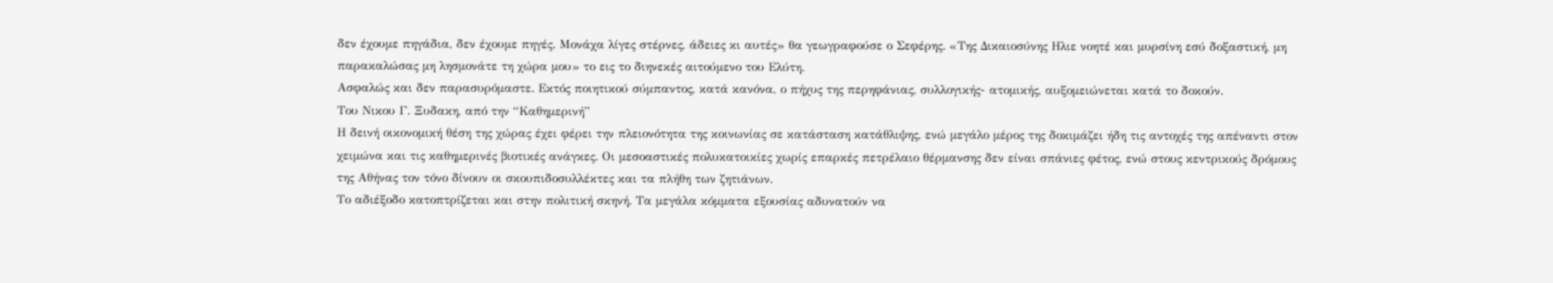δεν έχουμε πηγάδια, δεν έχουμε πηγές. Μονάχα λίγες στέρνες, άδειες κι αυτές» θα γεωγραφούσε ο Σεφέρης. «Της Δικαιοσύνης Ηλιε νοητέ και μυρσίνη εσύ δοξαστική, μη παρακαλώσας μη λησμονάτε τη χώρα μου» το εις το διηνεκές αιτούμενο του Ελύτη.
Ασφαλώς και δεν παρασυρόμαστε. Εκτός ποιητικού σύμπαντος, κατά κανόνα, ο πήχυς της περηφάνιας, συλλογικής- ατομικής, αυξομειώνεται κατά το δοκούν.
Tου Νικου Γ. Ξυδακη, από την “Καθημερινή”
Η δεινή οικονομική θέση της χώρας έχει φέρει την πλειονότητα της κοινωνίας σε κατάσταση κατάθλιψης, ενώ μεγάλο μέρος της δοκιμάζει ήδη τις αντοχές της απέναντι στον χειμώνα και τις καθημερινές βιοτικές ανάγκες. Οι μεσοαστικές πολυκατοικίες χωρίς επαρκές πετρέλαιο θέρμανσης δεν είναι σπάνιες φέτος, ενώ στους κεντρικούς δρόμους της Αθήνας τον τόνο δίνουν οι σκουπιδοσυλλέκτες και τα πλήθη των ζητιάνων.
Το αδιέξοδο κατοπτρίζεται και στην πολιτική σκηνή. Τα μεγάλα κόμματα εξουσίας αδυνατούν να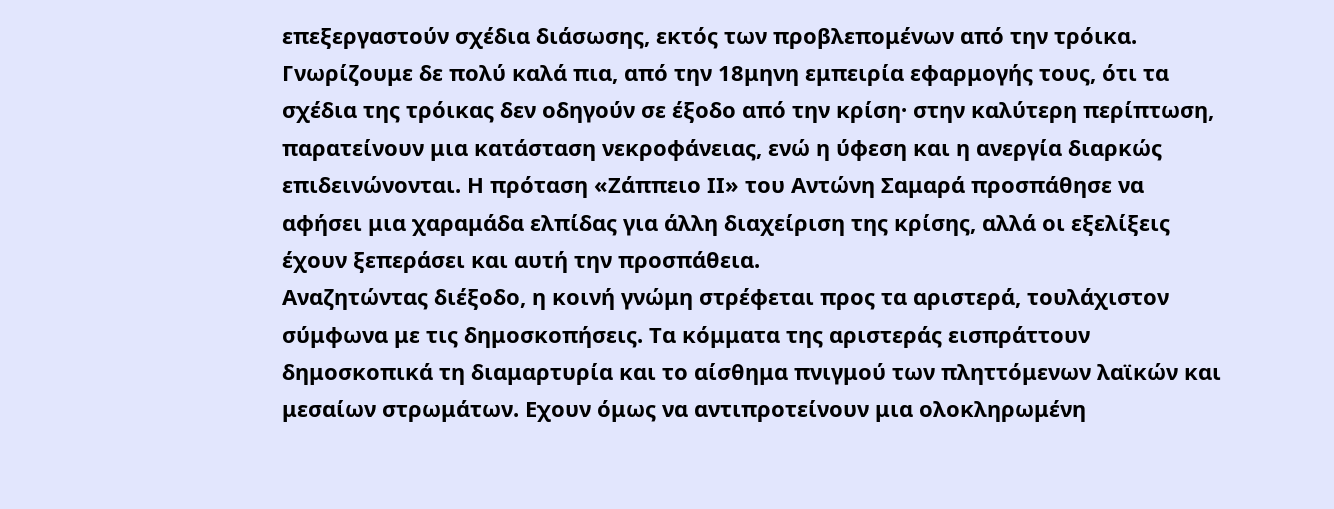επεξεργαστούν σχέδια διάσωσης, εκτός των προβλεπομένων από την τρόικα. Γνωρίζουμε δε πολύ καλά πια, από την 18μηνη εμπειρία εφαρμογής τους, ότι τα σχέδια της τρόικας δεν οδηγούν σε έξοδο από την κρίση· στην καλύτερη περίπτωση, παρατείνουν μια κατάσταση νεκροφάνειας, ενώ η ύφεση και η ανεργία διαρκώς επιδεινώνονται. Η πρόταση «Ζάππειο ΙΙ» του Αντώνη Σαμαρά προσπάθησε να αφήσει μια χαραμάδα ελπίδας για άλλη διαχείριση της κρίσης, αλλά οι εξελίξεις έχουν ξεπεράσει και αυτή την προσπάθεια.
Αναζητώντας διέξοδο, η κοινή γνώμη στρέφεται προς τα αριστερά, τουλάχιστον σύμφωνα με τις δημοσκοπήσεις. Τα κόμματα της αριστεράς εισπράττουν δημοσκοπικά τη διαμαρτυρία και το αίσθημα πνιγμού των πληττόμενων λαϊκών και μεσαίων στρωμάτων. Εχουν όμως να αντιπροτείνουν μια ολοκληρωμένη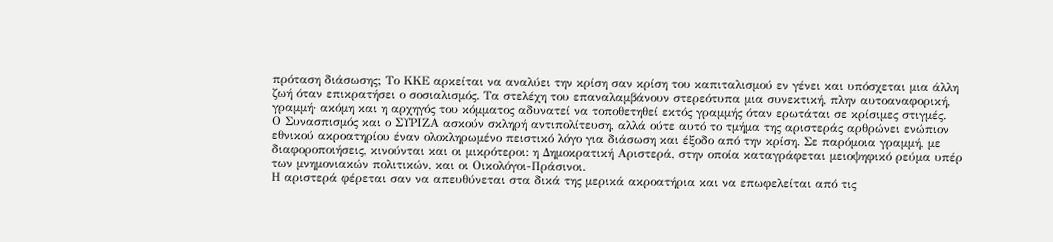πρόταση διάσωσης; Το ΚΚΕ αρκείται να αναλύει την κρίση σαν κρίση του καπιταλισμού εν γένει και υπόσχεται μια άλλη ζωή όταν επικρατήσει ο σοσιαλισμός. Τα στελέχη του επαναλαμβάνουν στερεότυπα μια συνεκτική, πλην αυτοαναφορική, γραμμή· ακόμη και η αρχηγός του κόμματος αδυνατεί να τοποθετηθεί εκτός γραμμής όταν ερωτάται σε κρίσιμες στιγμές.
Ο Συνασπισμός και ο ΣΥΡΙΖΑ ασκούν σκληρή αντιπολίτευση, αλλά ούτε αυτό το τμήμα της αριστεράς αρθρώνει ενώπιον εθνικού ακροατηρίου έναν ολοκληρωμένο πειστικό λόγο για διάσωση και έξοδο από την κρίση. Σε παρόμοια γραμμή, με διαφοροποιήσεις, κινούνται και οι μικρότεροι: η Δημοκρατική Αριστερά, στην οποία καταγράφεται μειοψηφικό ρεύμα υπέρ των μνημονιακών πολιτικών, και οι Οικολόγοι-Πράσινοι.
Η αριστερά φέρεται σαν να απευθύνεται στα δικά της μερικά ακροατήρια και να επωφελείται από τις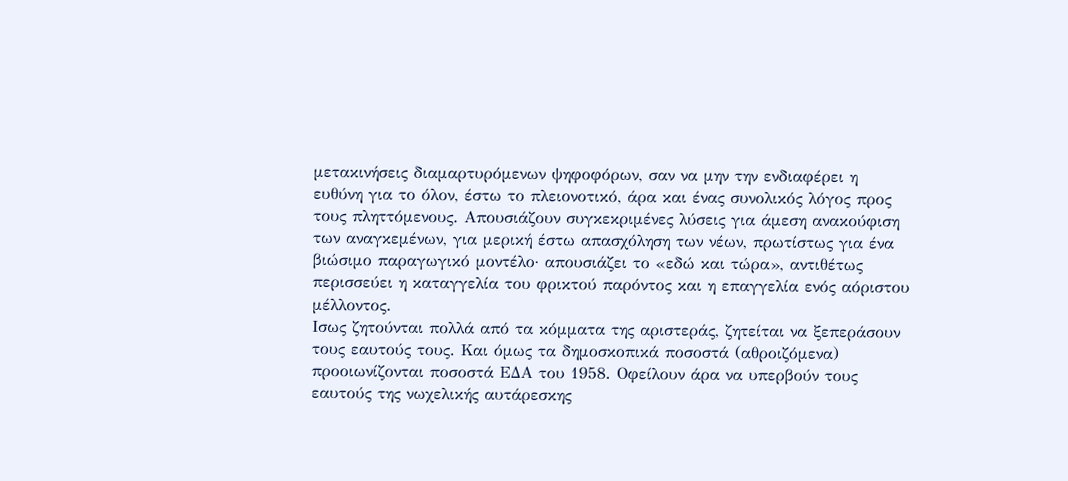μετακινήσεις διαμαρτυρόμενων ψηφοφόρων, σαν να μην την ενδιαφέρει η ευθύνη για το όλον, έστω το πλειονοτικό, άρα και ένας συνολικός λόγος προς τους πληττόμενους. Απουσιάζουν συγκεκριμένες λύσεις για άμεση ανακούφιση των αναγκεμένων, για μερική έστω απασχόληση των νέων, πρωτίστως για ένα βιώσιμο παραγωγικό μοντέλο· απουσιάζει το «εδώ και τώρα», αντιθέτως περισσεύει η καταγγελία του φρικτού παρόντος και η επαγγελία ενός αόριστου μέλλοντος.
Ισως ζητούνται πολλά από τα κόμματα της αριστεράς, ζητείται να ξεπεράσουν τους εαυτούς τους. Και όμως τα δημοσκοπικά ποσοστά (αθροιζόμενα) προοιωνίζονται ποσοστά ΕΔΑ του 1958. Οφείλουν άρα να υπερβούν τους εαυτούς της νωχελικής αυτάρεσκης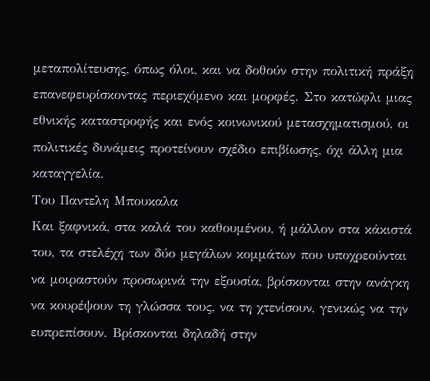μεταπολίτευσης, όπως όλοι, και να δοθούν στην πολιτική πράξη επανεφευρίσκοντας περιεχόμενο και μορφές. Στο κατώφλι μιας εθνικής καταστροφής και ενός κοινωνικού μετασχηματισμού, οι πολιτικές δυνάμεις προτείνουν σχέδιο επιβίωσης, όχι άλλη μια καταγγελία.
Tου Παντελη Mπουκαλα
Και ξαφνικά, στα καλά του καθουμένου, ή μάλλον στα κάκιστά του, τα στελέχη των δύο μεγάλων κομμάτων που υποχρεούνται να μοιραστούν προσωρινά την εξουσία, βρίσκονται στην ανάγκη να κουρέψουν τη γλώσσα τους, να τη χτενίσουν, γενικώς να την ευπρεπίσουν. Βρίσκονται δηλαδή στην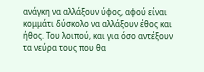ανάγκη να αλλάξουν ύφος, αφού είναι κομμάτι δύσκολο να αλλάξουν έθος και ήθος. Του λοιπού, και για όσο αντέξουν τα νεύρα τους που θα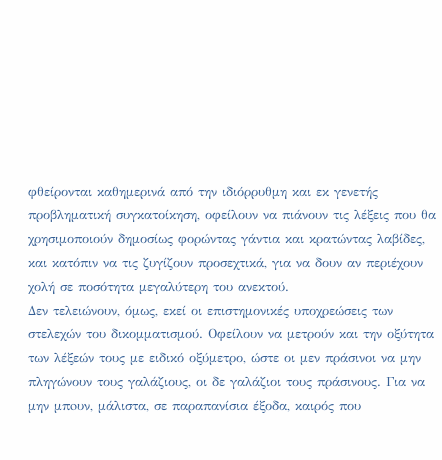φθείρονται καθημερινά από την ιδιόρρυθμη και εκ γενετής προβληματική συγκατοίκηση, οφείλουν να πιάνουν τις λέξεις που θα χρησιμοποιούν δημοσίως φορώντας γάντια και κρατώντας λαβίδες, και κατόπιν να τις ζυγίζουν προσεχτικά, για να δουν αν περιέχουν χολή σε ποσότητα μεγαλύτερη του ανεκτού.
Δεν τελειώνουν, όμως, εκεί οι επιστημονικές υποχρεώσεις των στελεχών του δικομματισμού. Οφείλουν να μετρούν και την οξύτητα των λέξεών τους με ειδικό οξύμετρο, ώστε οι μεν πράσινοι να μην πληγώνουν τους γαλάζιους, οι δε γαλάζιοι τους πράσινους. Για να μην μπoυν, μάλιστα, σε παραπανίσια έξοδα, καιρός που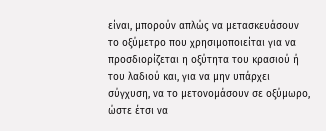είναι, μπορούν απλώς να μετασκευάσουν το οξύμετρο που χρησιμοποιείται για να προσδιορίζεται η οξύτητα του κρασιού ή του λαδιού και, για να μην υπάρχει σύγχυση, να το μετονομάσουν σε οξύμωρο, ώστε έτσι να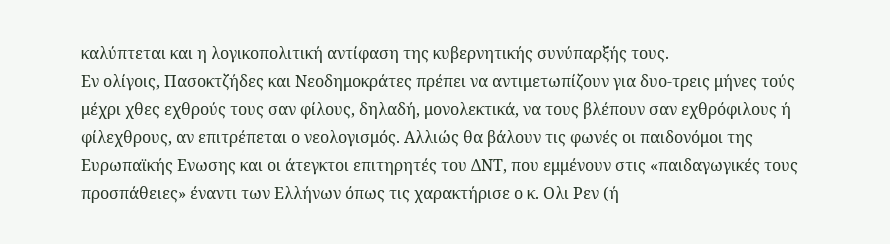καλύπτεται και η λογικοπολιτική αντίφαση της κυβερνητικής συνύπαρξής τους.
Εν ολίγοις, Πασοκτζήδες και Νεοδημοκράτες πρέπει να αντιμετωπίζουν για δυο-τρεις μήνες τούς μέχρι χθες εχθρούς τους σαν φίλους, δηλαδή, μονολεκτικά, να τους βλέπουν σαν εχθρόφιλους ή φίλεχθρους, αν επιτρέπεται ο νεολογισμός. Αλλιώς θα βάλουν τις φωνές οι παιδονόμοι της Ευρωπαϊκής Ενωσης και οι άτεγκτοι επιτηρητές του ΔΝΤ, που εμμένουν στις «παιδαγωγικές τους προσπάθειες» έναντι των Ελλήνων όπως τις χαρακτήρισε ο κ. Ολι Ρεν (ή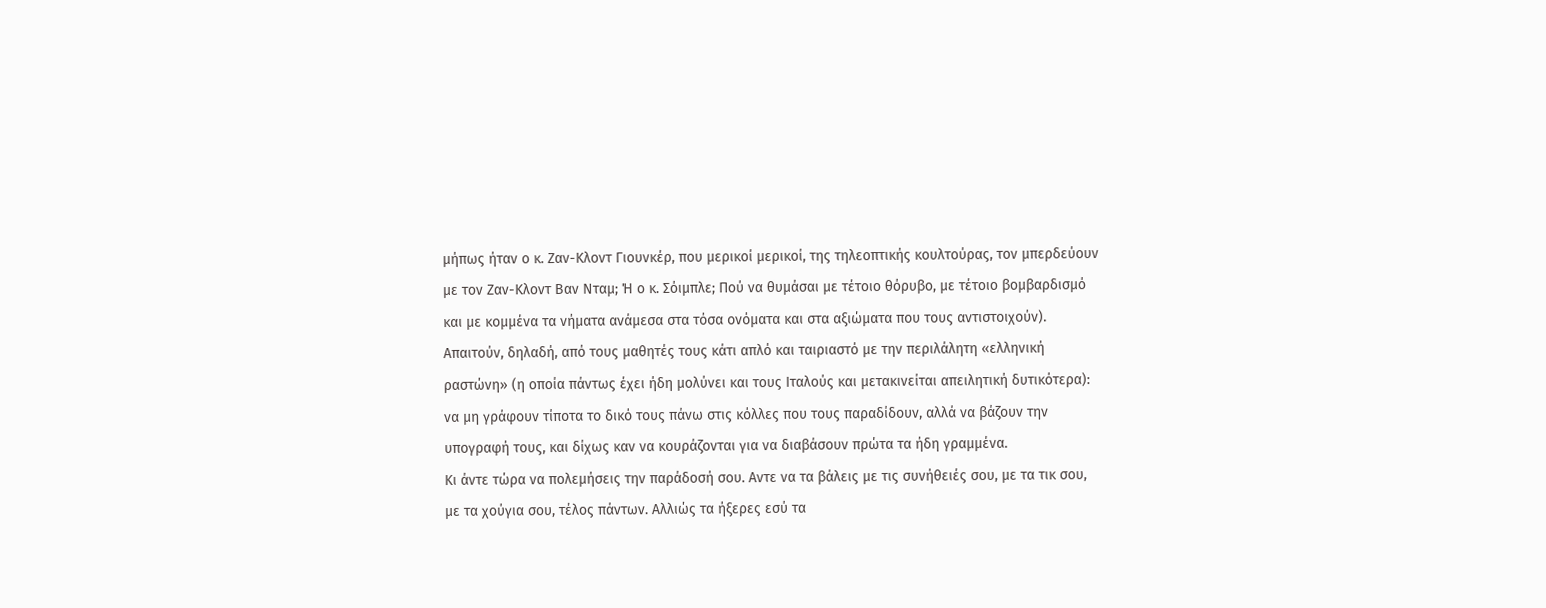μήπως ήταν ο κ. Ζαν-Κλοντ Γιουνκέρ, που μερικοί μερικοί, της τηλεοπτικής κουλτούρας, τον μπερδεύουν με τον Ζαν-Κλοντ Βαν Νταμ; Ή ο κ. Σόιμπλε; Πού να θυμάσαι με τέτοιο θόρυβο, με τέτοιο βομβαρδισμό και με κομμένα τα νήματα ανάμεσα στα τόσα ονόματα και στα αξιώματα που τους αντιστοιχούν).
Απαιτούν, δηλαδή, από τους μαθητές τους κάτι απλό και ταιριαστό με την περιλάλητη «ελληνική ραστώνη» (η οποία πάντως έχει ήδη μολύνει και τους Ιταλούς και μετακινείται απειλητική δυτικότερα): να μη γράφουν τίποτα το δικό τους πάνω στις κόλλες που τους παραδίδουν, αλλά να βάζουν την υπογραφή τους, και δίχως καν να κουράζονται για να διαβάσουν πρώτα τα ήδη γραμμένα.
Κι άντε τώρα να πολεμήσεις την παράδοσή σου. Αντε να τα βάλεις με τις συνήθειές σου, με τα τικ σου, με τα χούγια σου, τέλος πάντων. Αλλιώς τα ήξερες εσύ τα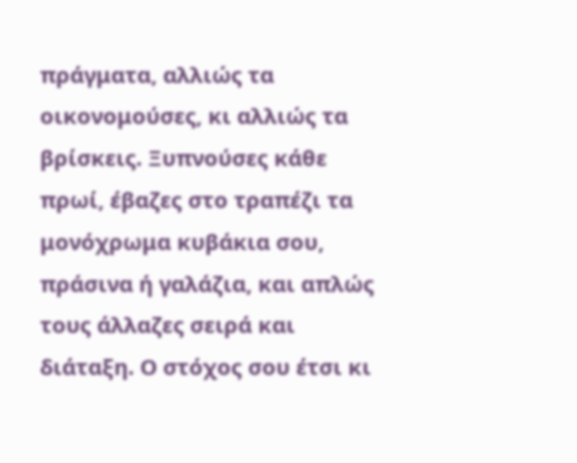πράγματα, αλλιώς τα οικονομούσες, κι αλλιώς τα βρίσκεις. Ξυπνούσες κάθε πρωί, έβαζες στο τραπέζι τα μονόχρωμα κυβάκια σου, πράσινα ή γαλάζια, και απλώς τους άλλαζες σειρά και διάταξη. Ο στόχος σου έτσι κι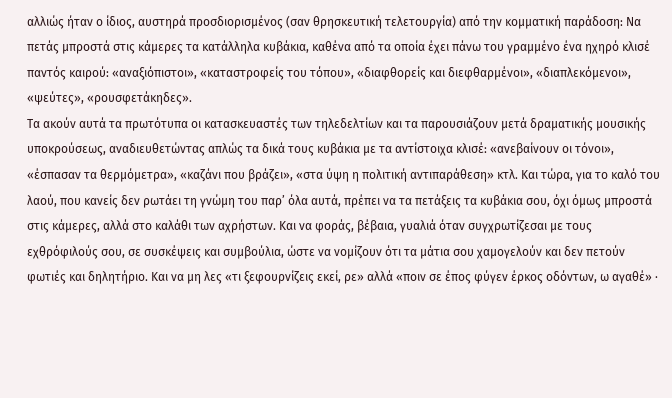αλλιώς ήταν ο ίδιος, αυστηρά προσδιορισμένος (σαν θρησκευτική τελετουργία) από την κομματική παράδοση: Να πετάς μπροστά στις κάμερες τα κατάλληλα κυβάκια, καθένα από τα οποία έχει πάνω του γραμμένο ένα ηχηρό κλισέ παντός καιρού: «αναξιόπιστοι», «καταστροφείς του τόπου», «διαφθορείς και διεφθαρμένοι», «διαπλεκόμενοι», «ψεύτες», «ρουσφετάκηδες».
Τα ακούν αυτά τα πρωτότυπα οι κατασκευαστές των τηλεδελτίων και τα παρουσιάζουν μετά δραματικής μουσικής υποκρούσεως, αναδιευθετώντας απλώς τα δικά τους κυβάκια με τα αντίστοιχα κλισέ: «ανεβαίνουν οι τόνοι», «έσπασαν τα θερμόμετρα», «καζάνι που βράζει», «στα ύψη η πολιτική αντιπαράθεση» κτλ. Και τώρα, για το καλό του λαού, που κανείς δεν ρωτάει τη γνώμη του παρ’ όλα αυτά, πρέπει να τα πετάξεις τα κυβάκια σου, όχι όμως μπροστά στις κάμερες, αλλά στο καλάθι των αχρήστων. Και να φοράς, βέβαια, γυαλιά όταν συγχρωτίζεσαι με τους εχθρόφιλούς σου, σε συσκέψεις και συμβούλια, ώστε να νομίζουν ότι τα μάτια σου χαμογελούν και δεν πετούν φωτιές και δηλητήριο. Και να μη λες «τι ξεφουρνίζεις εκεί, ρε» αλλά «ποιν σε έπος φύγεν έρκος οδόντων, ω αγαθέ» ·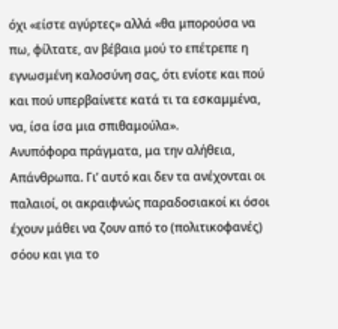όχι «είστε αγύρτες» αλλά «θα μπορούσα να πω, φίλτατε, αν βέβαια μού το επέτρεπε η εγνωσμένη καλοσύνη σας, ότι ενίοτε και πού και πού υπερβαίνετε κατά τι τα εσκαμμένα, να, ίσα ίσα μια σπιθαμούλα».
Ανυπόφορα πράγματα, μα την αλήθεια, Απάνθρωπα. Γι’ αυτό και δεν τα ανέχονται οι παλαιοί, οι ακραιφνώς παραδοσιακοί κι όσοι έχουν μάθει να ζουν από το (πολιτικοφανές) σόου και για το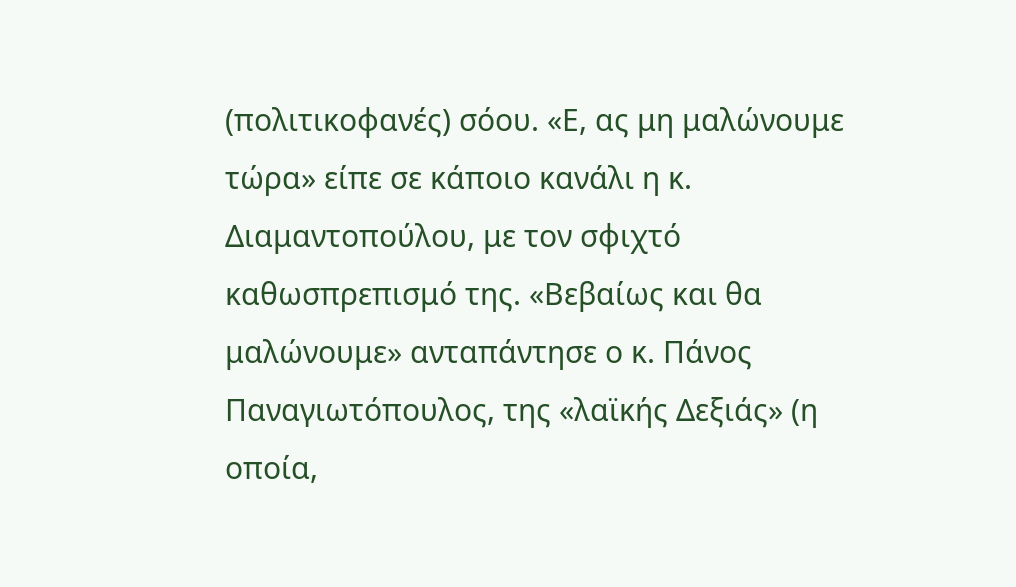(πολιτικοφανές) σόου. «Ε, ας μη μαλώνουμε τώρα» είπε σε κάποιο κανάλι η κ. Διαμαντοπούλου, με τον σφιχτό καθωσπρεπισμό της. «Βεβαίως και θα μαλώνουμε» ανταπάντησε ο κ. Πάνος Παναγιωτόπουλος, της «λαϊκής Δεξιάς» (η οποία,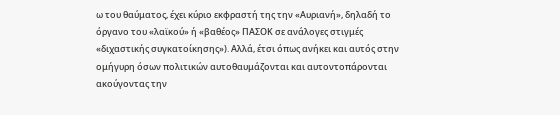ω του θαύματος, έχει κύριο εκφραστή της την «Αυριανή», δηλαδή το όργανο του «λαϊκού» ή «βαθέος» ΠΑΣΟΚ σε ανάλογες στιγμές «διχαστικής συγκατοίκησης»). Αλλά, έτσι όπως ανήκει και αυτός στην ομήγυρη όσων πολιτικών αυτοθαυμάζονται και αυτοντοπάρονται ακούγοντας την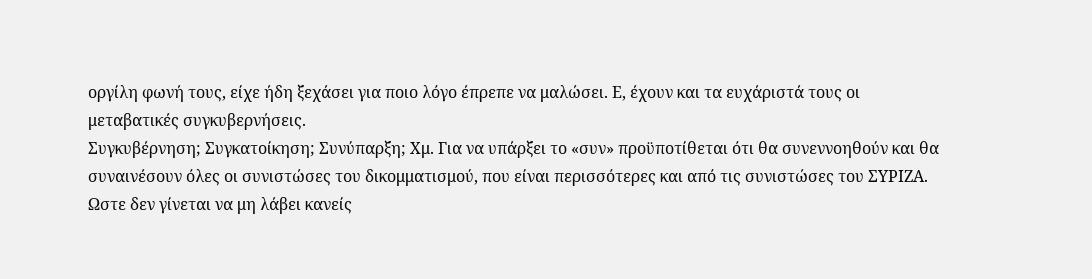οργίλη φωνή τους, είχε ήδη ξεχάσει για ποιο λόγο έπρεπε να μαλώσει. Ε, έχουν και τα ευχάριστά τους οι μεταβατικές συγκυβερνήσεις.
Συγκυβέρνηση; Συγκατοίκηση; Συνύπαρξη; Χμ. Για να υπάρξει το «συν» προϋποτίθεται ότι θα συνεννοηθούν και θα συναινέσουν όλες οι συνιστώσες του δικομματισμού, που είναι περισσότερες και από τις συνιστώσες του ΣΥΡΙΖΑ. Ωστε δεν γίνεται να μη λάβει κανείς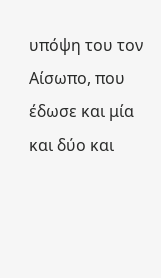υπόψη του τον Αίσωπο, που έδωσε και μία και δύο και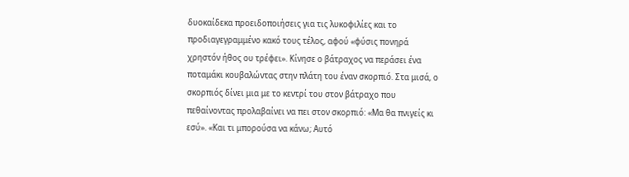δυοκαίδεκα προειδοποιήσεις για τις λυκοφιλίες και το προδιαγεγραμμένο κακό τους τέλος, αφού «φύσις πονηρά χρηστόν ήθος ου τρέφει». Κίνησε ο βάτραχος να περάσει ένα ποταμάκι κουβαλώντας στην πλάτη του έναν σκορπιό. Στα μισά, ο σκορπιός δίνει μια με το κεντρί του στον βάτραχο που πεθαίνοντας προλαβαίνει να πει στον σκορπιό: «Μα θα πνιγείς κι εσύ». «Και τι μπορούσα να κάνω; Αυτό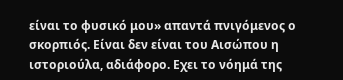είναι το φυσικό μου» απαντά πνιγόμενος ο σκορπιός. Είναι δεν είναι του Αισώπου η ιστοριούλα, αδιάφορο. Εχει το νόημά της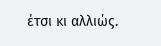έτσι κι αλλιώς.